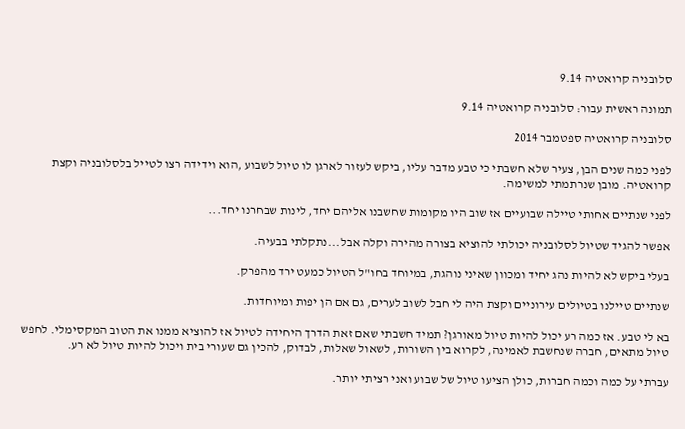סלובניה קרואטיה 9.14

תמונה ראשית עבור: סלובניה קרואטיה 9.14

סלובניה קרואטיה ספטמבר 2014

לפני כמה שנים הבן, צעיר שלא חשבתי כי טבע מדבר עליו, ביקש לעזור לארגן לו טיול לשבוע ,הוא וידידה רצו לטייל בלסלובניה וקצת קרואטיה. מובן שנרתמתי למשימה.

לפני שנתיים אחותי טיילה שבועיים אז שוב היו מקומות שחשבנו אליהם יחד, לינות שבחרנו יחד...

אפשר להגיד שטיול לסלובניה יכולתי להוציא בצורה מהירה וקלה אבל...נתקלתי בבעיה.

בעלי ביקש לא להיות נהג יחיד ומכוון שאיני נוהגת, במיוחד בחו"ל הטיול כמעט ירד מהפרק.

שנתיים טיילנו בטיולים עירוניים וקצת היה לי חבל לשוב לערים, גם אם הן יפות ומיוחדות.

בא לי טבע. אז כמה רע יכול להיות טיול מאורגן? תמיד חשבתי שאם זאת הדרך היחידה לטיול אז להוציא ממנו את הטוב המקסימלי. לחפש טיול מתאים, חברה שנחשבת לאמינה, לקרוא בין השורות, לשאול שאלות, לבדוק, להכין גם שעורי בית ויכול להיות טיול לא רע.

עברתי על כמה וכמה חברות, כולן הציעו טיול של שבוע ואני רציתי יותר.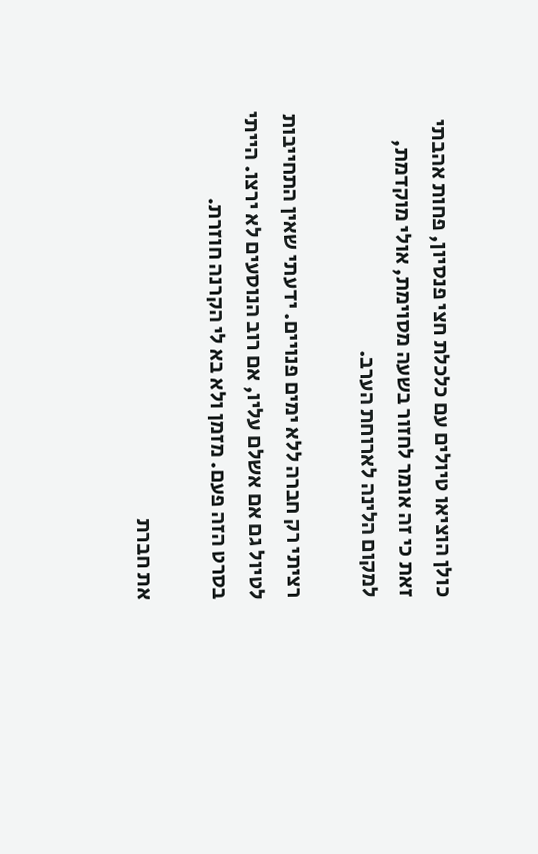כולן הוציאו טיולים עם כלכלת חצי פנסיון, פחות אהבתי זאת כי זה אומר לחזור בשעה מסוימת, אולי מוקדמת, למקום הלינה לארוחת הערב.

רציתי רק חברה ללא ימים פנויים. ידעתי שאין התחייבות לטיול גם אם אשלם עליו, אם רוב הנוסעים לא ירצו. הייתי בסרט הזה פעם. מזמן ולא בא לי הקרנה חוזרת.

את חברת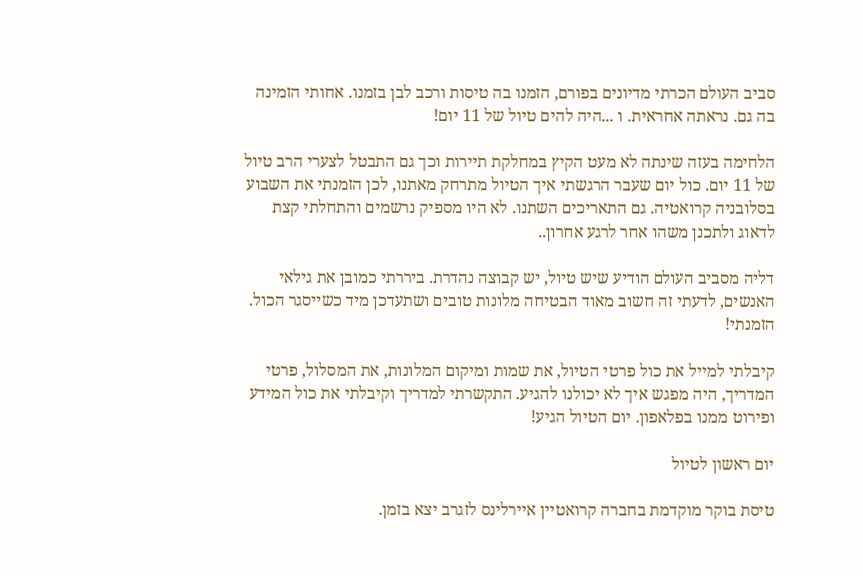סביב העולם הכרתי מדיונים בפורם, הזמנו בה טיסות ורכב לבן בזמנו. אחותי הזמינה בה גם. נראתה אחראית. ו ...היה להים טיול של 11 יום!

הלחימה בעזה שינתה לא מעט הקיץ במחלקת תיירות וכך גם התבטל לצערי הרב טיול של 11 יום. כול יום שעבר הרגשתי איך הטיול מתרחק מאתנו, לכן הזמנתי את השבוע בסלובניה קרואטיה. גם התאריכים השתנו. לא היו מספיק נרשמים והתחלתי קצת לדאוג ולתכנן משהו אחר לרגע אחרון..

דליה מסביב העולם הודיע שיש טיול, יש קבוצה נהדרת. ביררתי כמובן את גילאי האנשים, לדעתי זה חשוב מאוד הבטיחה מלונות טובים ושתעדכן מיד כשייסגר הכול. הזמנתי!

קיבלתי למייל את כול פרטי הטיול, את שמות ומיקום המלונות, את המסלול, פרטי המדריך, היה מפגש איך לא יכולנו להגיע. התקשרתי למדריך וקיבלתי את כול המידע ופירוט ממנו בפלאפון. יום הטיול הגיע!

יום ראשון לטיול

טיסת בוקר מוקדמת בחברה קרואטיין איירלינס לזגרב יצא בזמן.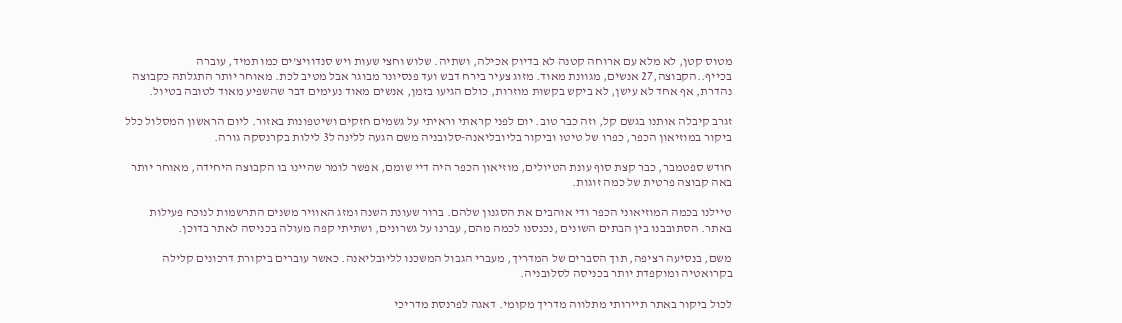מטוס קטן, לא מלא עם ארוחה קטנה לא בדיוק אכילה, ושתיה. שלוש וחצי שעות ויש סנדוויצ'ים כמו תמיד, עוברה בכייף..הקבוצה,27 אנשים, מגוונת מאוד. מזוג צעיר בירח דבש ועד פנסיונר מבוגר אבל מטיב לכת. מאוחר יותר התגלתה כקבוצה נהדרת, אף אחד לא עישן, לא ביקש בקשות מוזרות, כולם הגיעו בזמן, אנשים מאוד נעימים דבר שהשפיע מאוד לטובה בטיול.

זגרב קיבלה אותנו בגשם קל, וזה כבר טוב. יום לפני קראתי וראיתי על גשמים חזקים ושיטפונות באזור. ליום הראשון המסלול כלל ביקור במוזיאון הכפר, כפרו של טיטו וביקור בליובליאנה-סלובניה משם הגעה ללינה ל3 לילות בקרנסקה גורה.

חודש ספטמבר, כבר קצת סוף עונת הטיולים, מוזיאון הכפר היה דיי שומם, אפשר לומר שהיינו בו הקבוצה היחידה, מאוחר יותר באה קבוצה פרטית של כמה זוגות.

טיילנו בכמה המוזיאוני הכפר ודי אוהבים את הסגנון שלהם. ברור שעונת השנה ומזג האוויר משנים התרשמות לנוכח פעילות באתר. הסתובבנו בין הבתים השונים ,נכנסנו לכמה מהם, עברנו על גשרונים, ושתיתי קפה מעולה בכניסה לאתר בדוכן.

משם, בנסיעה רציפה, תוך הסברים של המדריך, מעברי הגבול המשכנו לליובליאנה. כאשר עוברים ביקורת דרכונים קלילה בקרואטיה ומוקפדת יותר בכניסה לסלובניה.

לכול ביקור באתר תיירותי מתלווה מדריך מקומי. דאגה לפרנסת מדריכי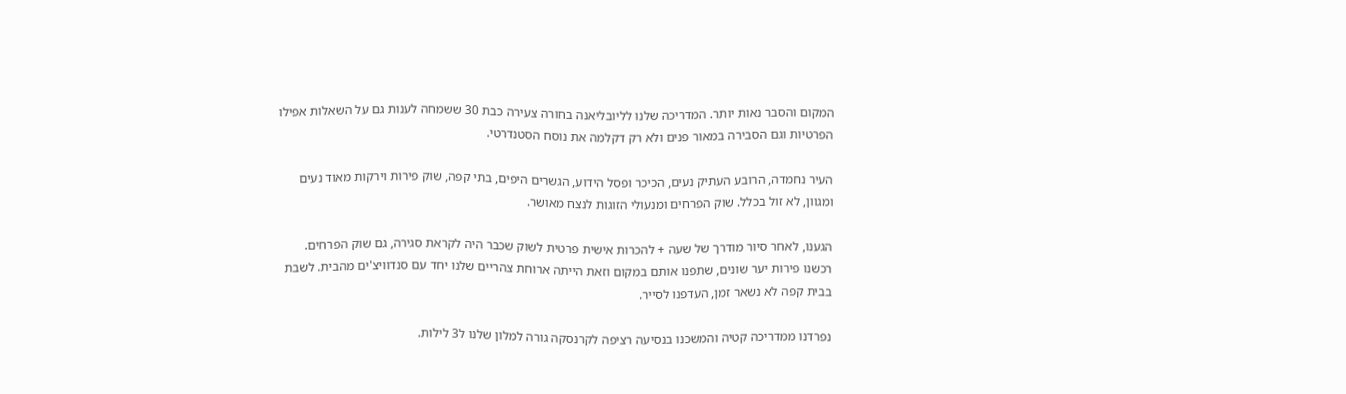המקום והסבר נאות יותר. המדריכה שלנו לליובליאנה בחורה צעירה כבת 30 ששמחה לענות גם על השאלות אפילו הפרטיות וגם הסבירה במאור פנים ולא רק דקלמה את נוסח הסטנדרטי.

העיר נחמדה, הרובע העתיק נעים, הכיכר ופסל הידוע, הגשרים היפים, בתי קפה, שוק פירות וירקות מאוד נעים ומגוון, לא זול בכלל. שוק הפרחים ומנעולי הזוגות לנצח מאושר.

הגענו, לאחר סיור מודרך של שעה + להכרות אישית פרטית לשוק שכבר היה לקראת סגירה, גם שוק הפרחים. רכשנו פירות יער שונים, שתפנו אותם במקום וזאת הייתה ארוחת צהריים שלנו יחד עם סנדוויצ'ים מהבית. לשבת בבית קפה לא נשאר זמן, העדפנו לסייר.

נפרדנו ממדריכה קטיה והמשכנו בנסיעה רציפה לקרנסקה גורה למלון שלנו ל3 לילות.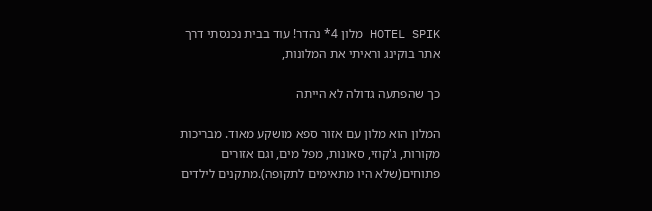HOTEL SPIK מלון 4* נהדר! עוד בבית נכנסתי דרך אתר בוקינג וראיתי את המלונות,

כך שהפתעה גדולה לא הייתה

המלון הוא מלון עם אזור ספא מושקע מאוד. מבריכות מקורות, ג'קוזי, סאונות, מפל מים, וגם אזורים פתוחים(שלא היו מתאימים לתקופה).מתקנים לילדים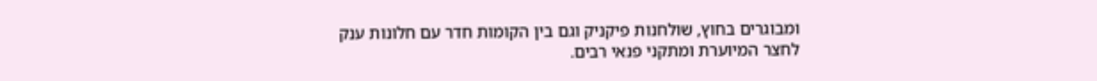ומבוגרים בחוץ, שולחנות פיקניק וגם בין הקומות חדר עם חלונות ענק לחצר המיוערת ומתקני פנאי רבים.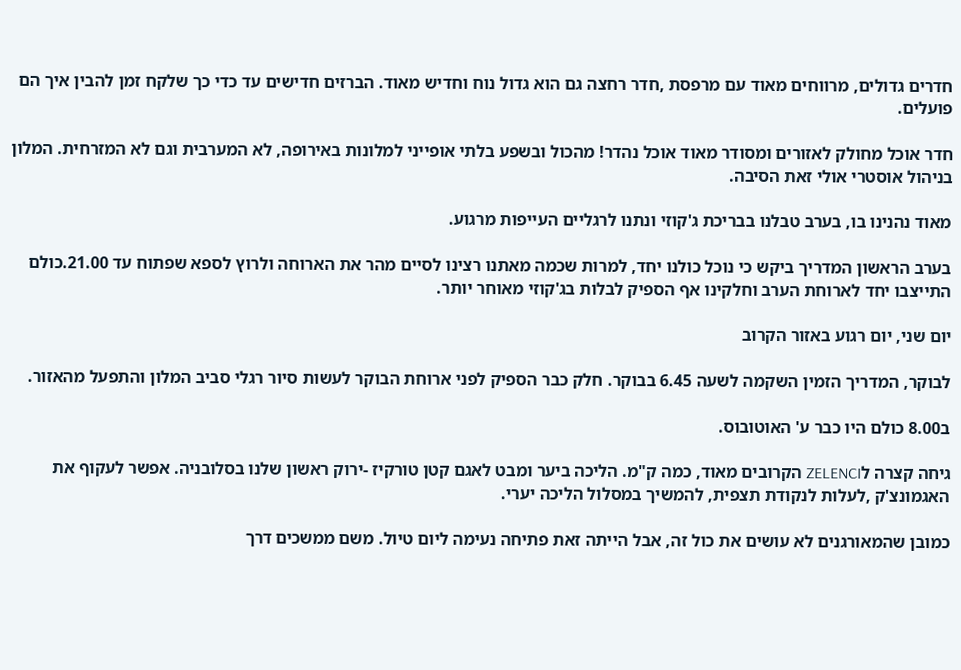חדרים גדולים, מרווחים מאוד עם מרפסת ,חדר רחצה גם הוא גדול נוח וחדיש מאוד. הברזים חדישים עד כדי כך שלקח זמן להבין איך הם פועלים.

חדר אוכל מחולק לאזורים ומסודר מאוד אוכל נהדר! מהכול ובשפע בלתי אופייני למלונות באירופה, לא המערבית וגם לא המזרחית. המלון בניהול אוסטרי אולי זאת הסיבה.

מאוד נהנינו בו, בערב טבלנו בבריכת ג'קוזי ונתנו לרגליים העייפות מרגוע.

בערב הראשון המדריך ביקש כי נוכל כולנו יחד, למרות שכמה מאתנו רצינו לסיים מהר את הארוחה ולרוץ לספא שפתוח עד 21.00.כולם התייצבו יחד לארוחת הערב וחלקינו אף הספיק לבלות בג'קוזי מאוחר יותר.

יום שני, יום רגוע באזור הקרוב

לבוקר, המדריך הזמין השקמה לשעה 6.45 בבוקר. חלק כבר הספיק לפני ארוחת הבוקר לעשות סיור רגלי סביב המלון והתפעל מהאזור.

ב8.00 כולם היו כבר ע' האוטובוס.

גיחה קצרה לZELENCI הקרובים מאוד, כמה ק"מ. הליכה ביער ומבט לאגם קטן טורקיז -ירוק ראשון שלנו בסלובניה. אפשר לעקוף את האגמונצ'ק ,לעלות לנקודת תצפית, להמשיך במסלול הליכה יערי.

כמובן שהמאורגנים לא עושים את כול זה, אבל הייתה זאת פתיחה נעימה ליום טיול. משם ממשכים דרך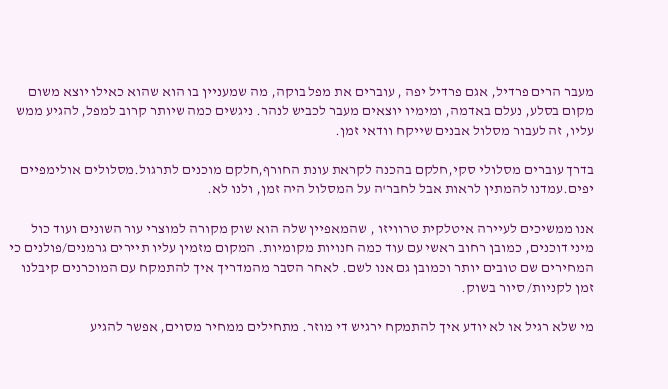מעבר הרים פרדיל, אגם פרדיל יפה , עוברים את מפל בוקה, מה שמעניין בו הוא שהוא כאילו יוצא משום מקום בסלע, נעלם באדמה, ומימיו יוצאים מעבר לכביש לנהר. ניגשים כמה שיותר קרוב למפל, להגיע ממש עליו, זה לעבור מסלול אבנים שייקח וודאי זמן.

בדרך עוברים מסלולי סקי,חלקם בהכנה לקראת עונת החורף,חלקם מוכנים לתרגול.מסלולים אולימפיים יפים.עמדנו להמתין לראות אבל לחבר'ה על המסלול היה זמן, ולנו לא.

אנו ממשיכים לעיירה איטלקית טרוויזו , שהמאפיין שלה הוא שוק מקורה למוצרי עור השונים ועוד כול מיני דוכנים, כמובן רחוב ראשי עם עוד כמה חנויות מקומיות. המקום מזמין עליו תיירים גרמנים/פולנים כי המחירים שם טובים יותר וכמובן גם אנו לשם. לאחר הסבר מהמדריך איך להתמקח עם המוכרנים קיבלנו זמן לקניות/ סיור בשוק.

מי שלא רגיל או לא יודע איך להתמקח ירגיש די מוזר. מתחילים ממחיר מסוים, אפשר להגיע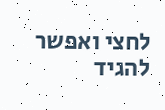לחצי ואפשר להגיד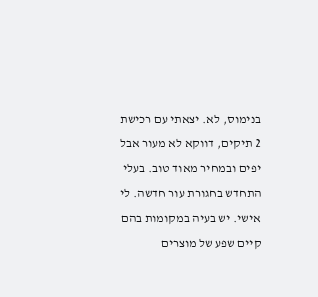בנימוס, לא. יצאתי עם רכישת 2 תיקים, דווקא לא מעור אבל יפים ובמחיר מאוד טוב. בעלי התחדש בחגורת עור חדשה. לי אישי. יש בעיה במקומות בהם קיים שפע של מוצרים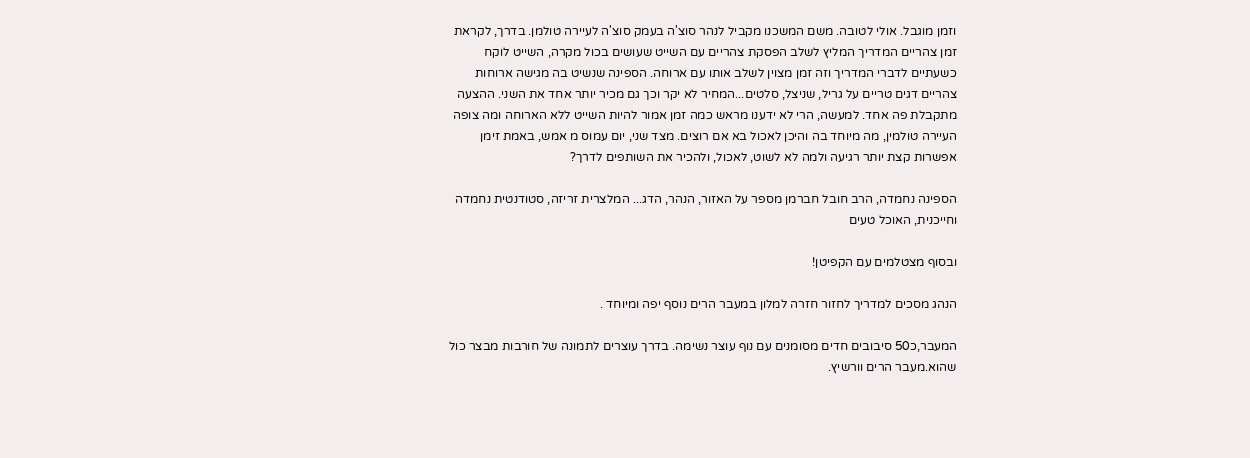וזמן מוגבל. אולי לטובה. משם המשכנו מקביל לנהר סוצ'ה בעמק סוצ'ה לעיירה טולמן. בדרך, לקראת זמן צהריים המדריך המליץ לשלב הפסקת צהריים עם השייט שעושים בכול מקרה, השייט לוקח כשעתיים לדברי המדריך וזה זמן מצוין לשלב אותו עם ארוחה. הספינה שנשיט בה מגישה ארוחות צהריים דגים טריים על גריל, שניצל, סלטים...המחיר לא יקר וכך גם מכיר יותר אחד את השני. ההצעה מתקבלת פה אחד. למעשה, הרי לא ידענו מראש כמה זמן אמור להיות השייט ללא הארוחה ומה צופה העיירה טולמין, מה מיוחד בה והיכן לאכול בא אם רוצים. מצד שני, יום עמוס מ אמש, באמת זימן אפשרות קצת יותר רגיעה ולמה לא לשוט, לאכול, ולהכיר את השותפים לדרך?

הספינה נחמדה, הרב חובל חברמן מספר על האזור, הנהר, הדג... המלצרית זריזה, סטודנטית נחמדה וחייכנית, האוכל טעים

ובסוף מצטלמים עם הקפיטן!

הנהג מסכים למדריך לחזור חזרה למלון במעבר הרים נוסף יפה ומיוחד .

המעבר,כ50 סיבובים חדים מסומנים עם נוף עוצר נשימה. בדרך עוצרים לתמונה של חורבות מבצר כול שהוא.מעבר הרים וורשיץ.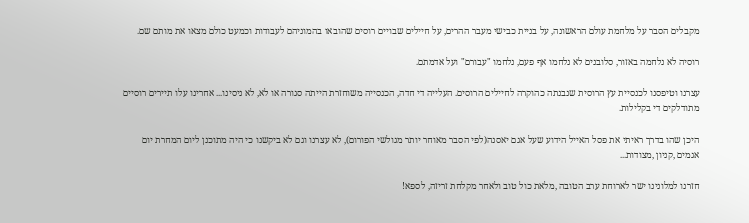מקבלים הסבר על מלחמת עולם הראשונה, על בניית כבישי מעבר ההרים, על חיילים שבויים רוסים שהובאו בהמוניהם לעבודות וכמעט כולם מצאו את מותם שם.

רוסיה לא נלחמה באזור, סלובנים לא נלחמו אף פעם, נלחמו "עבורם" ועל אדמתם.

עצרנו וטיפסנו לכנסיית עץ הרוסית שנבנתה כהוקרה לחיילים הרוסים. העלייה די חדה, הכנסייה משוחזרת הייתה סגורה או לא, לא ניסינו... אחרינו עלו תיירים רוסיים מתודלקים די בקלילות.

היכן שהו בדרך ראיתי את פסל האייל הידוע שעל אגם יאסנה(לפי הסבר מאוחר יותר מגולשי הפורום), לא עצרנו וגם לא ביקשנו כי היה מתוכנן ליום המחרת יום אגמים ,קניון ,מצודות...

חזרנו למלונינו ישר לארוחת ערב הטובה ,מלאת כול טוב ולאחר מקלחת זריזה, לספא!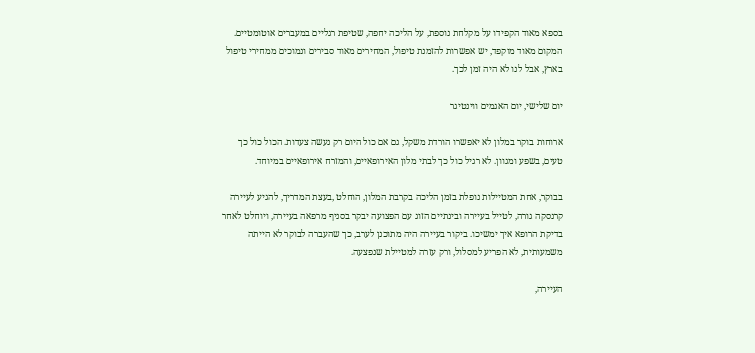בספא מאוד הקפידו על מקלחת נוספת, על הליכה יחפה, שטיפת רגליים במעברים אוטומטיים. המקום מאוד מוקפד, יש אפשרות להזמנת טיפול, המחירים מאוד סבירים ונמוכים ממחירי טיפול בארץ, אבל לנו לא היה זמן לכך.

יום שלישי, יום האגמים ווינטיגר

ארוחות בוקר במלון לא יאפשרו הורדת משקל, גם אם כול היום רק נעשה צעדות. הכול כול כך טעים, בשפע ומגוון. לא רגיל כול כך לבתי מלון האירופאיים, והמזרח אירופאיים במיוחד.

בבוקר, אחת המטיילות נופלת בזמן הליכה בקרבת המלון, הוחלט ,בעצת המדריך, להגיע לעיירה קרנסקה גורה, לטייל בעיירה ובינתיים הזוג עם הפצועה יבקר בסניף מרפאה בעיירה, ויוחלט לאחר בדיקת הרופא איך ימשיכו. ביקור בעיירה היה מתוכנן לערב, כך שהעברה לבוקר לא הייתה משמעותית, לא הפריע למסלול, ורק עזרה למטיילת שנפצעה.

העיירה,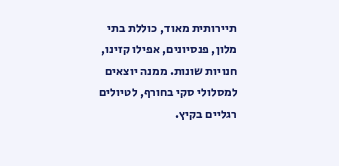תיירותית מאוד, כוללת בתי מלון, פנסיונים, אפילו קזינו, חנויות שונות. ממנה יוצאים למסלולי סקי בחורף, לטיולים רגליים בקיץ.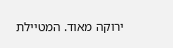ירוקה מאוד. המטיילת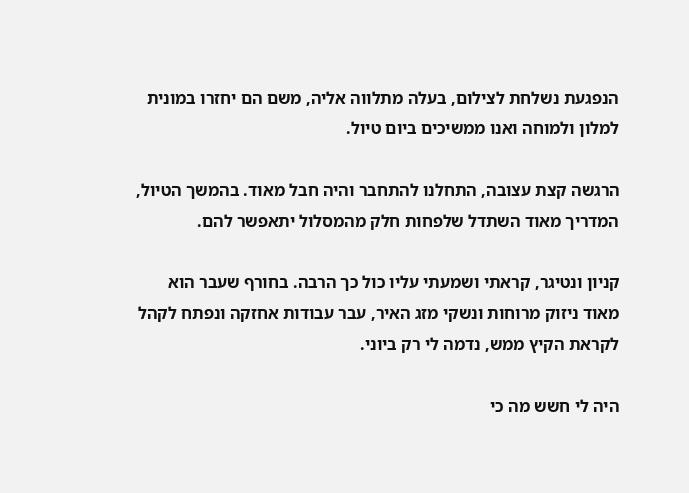הנפגעת נשלחת לצילום, בעלה מתלווה אליה, משם הם יחזרו במונית למלון ולמוחה ואנו ממשיכים ביום טיול.

הרגשה קצת עצובה, התחלנו להתחבר והיה חבל מאוד. בהמשך הטיול, המדריך מאוד השתדל שלפחות חלק מהמסלול יתאפשר להם.

קניון ונטיגר, קראתי ושמעתי עליו כול כך הרבה. בחורף שעבר הוא מאוד ניזוק מרוחות ונשקי מזג האיר, עבר עבודות אחזקה ונפתח לקהל לקראת הקיץ ממש, נדמה לי רק ביוני.

היה לי חשש מה כי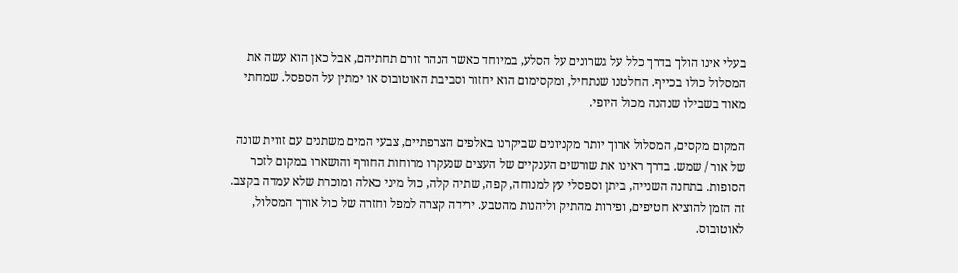בעלי אינו הולך בדרך כלל על גשרונים על הסלע, במיוחד כאשר הנהר זורם תחתיהם, אבל כאן הוא עשה את המסלול כולו בכייף. החלטנו שנתחיל, ומקסימום הוא יחזור וסביבת האוטובוס או ימתין על הספסל. שמחתי מאוד בשבילו שנהנה מכול היופי.

המקום מקסים, המסלול ארוך יותר מקניונים שביקרנו באלפים הצרפתיים, צבעי המים משתנים עם זווית שונה של אור / שמש. בדרך ראינו את שורשים הענקיים של העצים שנעקרו מרוחות החורף והושארו במקום לזכר הסופות. בתחנה השנייה, ביתן וספסלי עץ למנוחה, קפה, שתיה קלה, כול מיני כאלה ומוכרת שלא עמדה בקצב. זה הזמן להוציא חטיפים, ופירות מהתיק וליהנות מהטבע. ירידה קצרה למפל וחזרה של כול אורך המסלול, לאוטובוס.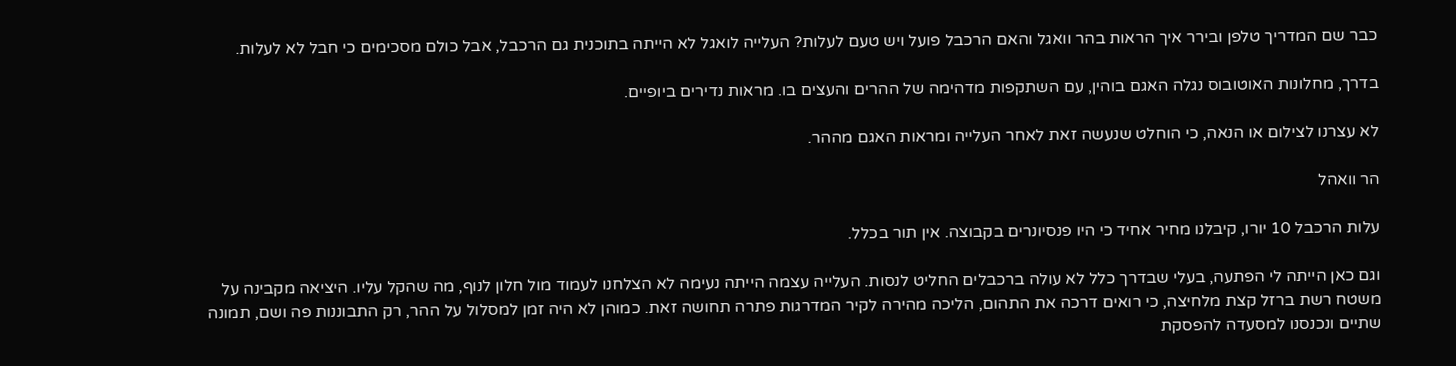כבר שם המדריך טלפן ובירר איך הראות בהר וואגל והאם הרכבל פועל ויש טעם לעלות? העלייה לואגל לא הייתה בתוכנית גם הרכבל, אבל כולם מסכימים כי חבל לא לעלות.

בדרך, מחלונות האוטובוס נגלה האגם בוהין, עם השתקפות מדהימה של ההרים והעצים בו. מראות נדירים ביופיים.

לא עצרנו לצילום או הנאה, כי הוחלט שנעשה זאת לאחר העלייה ומראות האגם מההר.

הר וואהל

עלות הרכבל 10 יורו, קיבלנו מחיר אחיד כי היו פנסיונרים בקבוצה. אין תור בכלל.

וגם כאן הייתה לי הפתעה, בעלי שבדרך כלל לא עולה ברכבלים החליט לנסות. העלייה עצמה הייתה נעימה לא הצלחנו לעמוד מול חלון לנוף, מה שהקל עליו. היציאה מקבינה על משטח רשת ברזל קצת מלחיצה, כי רואים דרכה את התהום, הליכה מהירה לקיר המדרגות פתרה תחושה זאת. כמוהן לא היה זמן למסלול על ההר, רק התבוננות פה ושם, תמונה שתיים ונכנסנו למסעדה להפסקת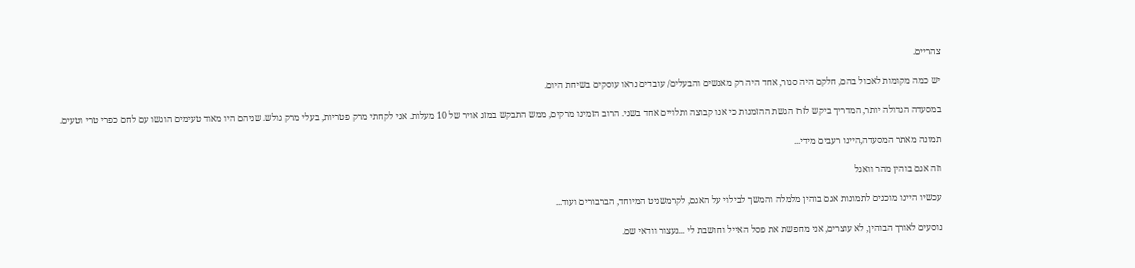צהריים.

יש כמה מקומות לאכול בהם, חלקם היה סגור, אחד היה רק מאנשים והבעלים/ עובדים נראו עוסקים בשיחת היום.

במסעדה הגדולה יותר, המדריך ביקש לזרז הגשת ההזמנות כי אנו קבוצה ותלויים אחד בשני. הרוב הזמינו מרקים, ממש התבקש במזג אויר של 10 מעלות. אני לקחתי מרק פטריות, בעלי מרק גולש. שניהם היו מאוד טעימים הוגשו עם לחם כפרי טרי וטעים.

תמונה מאתר המסעדה,היינו רעבים מידי...

וזה אגם בוהין מהר וואגל

עכשיו היינו מוכנים לתמונות אגם בוהין מלמלה והמשך לבילוי על האגם, לקרמשניט המיוחד, הברבורים ועוד...

נוסעים לאורך הבוהין, לא עוצרים, אני מחפשת את פסל האייל וחושבת לי ...נעצור וודאי שם.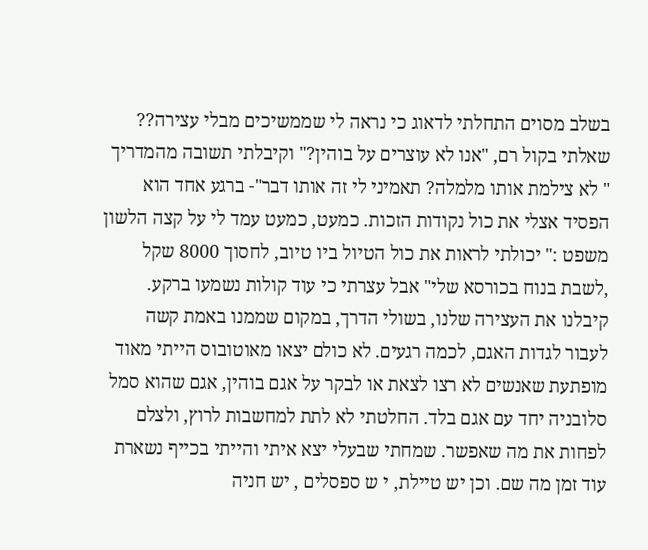בשלב מסוים התחלתי לדאוג כי נראה לי שממשיכים מבלי עצירה?? שאלתי בקול רם, "אנו לא עוצרים על בוהין?" וקיבלתי תשובה מהמדריך " לא צילמת אותו מלמלה? תאמיני לי זה אותו דבר"- ברגע אחד הוא הפסיד אצלי את כול נקודות הזכות. כמעט, כמעט עמד לי על קצה הלשון משפט :" יכולתי לראות את כול הטיול ביו טיוב, לחסוך 8000 שקל ,לשבת בנוח בכורסא שלי" אבל עצרתי כי עוד קולות נשמעו ברקע. קיבלנו את העצירה שלנו, בשולי הדרך, במקום שממנו באמת קשה לעבור לגדות האגם, לכמה רגעים. לא כולם יצאו מאוטובוס הייתי מאוד מופתעת שאנשים לא רצו לצאת או לבקר על אגם בוהין, אגם שהוא סמל סלובניה יחד עם אגם בלד. החלטתי לא לתת למחשבות לרוץ, ולצלם לפחות את מה שאפשר. שמחתי שבעלי יצא איתי והייתי בכייף נשארת עוד זמן מה שם. וכן יש טיילת, י ש ספסלים , יש חניה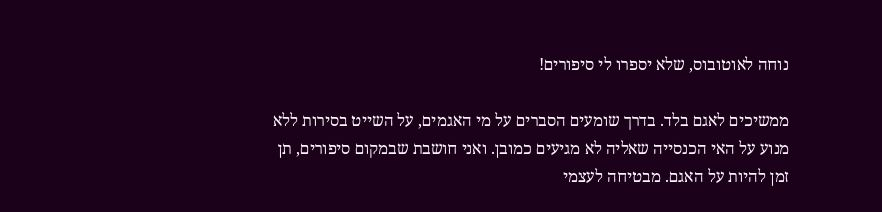נוחה לאוטובוס, שלא יספרו לי סיפורים!

ממשיכים לאגם בלד. בדרך שומעים הסברים על מי האגמים, על השייט בסירות ללא מנוע על האי הכנסייה שאליה לא מגיעים כמובן. ואני חושבת שבמקום סיפורים, תן זמן להיות על האגם. מבטיחה לעצמי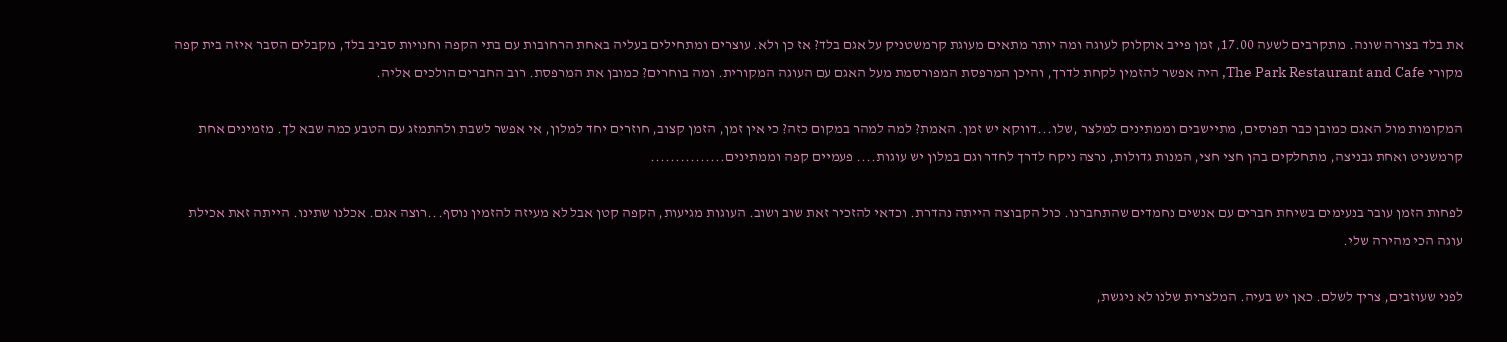את בלד בצורה שונה. מתקרבים לשעה 17.00, זמן פייב אוקלוק לעוגה ומה יותר מתאים מעוגת קרמשטניק על אגם בלד? אז כן ולא. עוצרים ומתחילים בעליה באחת הרחובות עם בתי הקפה וחנויות סביב בלד, מקבלים הסבר איזה בית קפה מקורי The Park Restaurant and Cafe, היה אפשר להזמין לקחת לדרך, והיכן המרפסת המפורסמת מעל האגם עם העוגה המקורית. ומה בוחרים? כמובן את המרפסת. רוב החברים הולכים אליה.

המקומות מול האגם כמובן כבר תפוסים, מתיישבים וממתינים למלצר ,שלו...דווקא יש זמן. האמת? למה למהר במקום כזה? כי אין זמן, הזמן קצוב, חוזרים יחד למלון, אי אפשר לשבת ולהתמזג עם הטבע כמה שבא לך. מזמינים אחת קרמשניט ואחת גבניצה, מתחלקים בהן חצי חצי, המנות גדולות, נרצה ניקח לדרך לחדר וגם במלון יש עוגות.... פעמיים קפה וממתינים...............

לפחות הזמן עובר בנעימים בשיחת חברים עם אנשים נחמדים שהתחברנו. כול הקבוצה הייתה נהדרת. וכדאי להזכיר זאת שוב ושוב. העוגות מגיעות, הקפה קטן אבל לא מעיזה להזמין נוסף...רוצה אגם. אכלנו שתינו. הייתה זאת אכילת עוגה הכי מהירה שלי.

לפני שעוזבים, צריך לשלם. כאן יש בעיה. המלצרית שלנו לא ניגשת,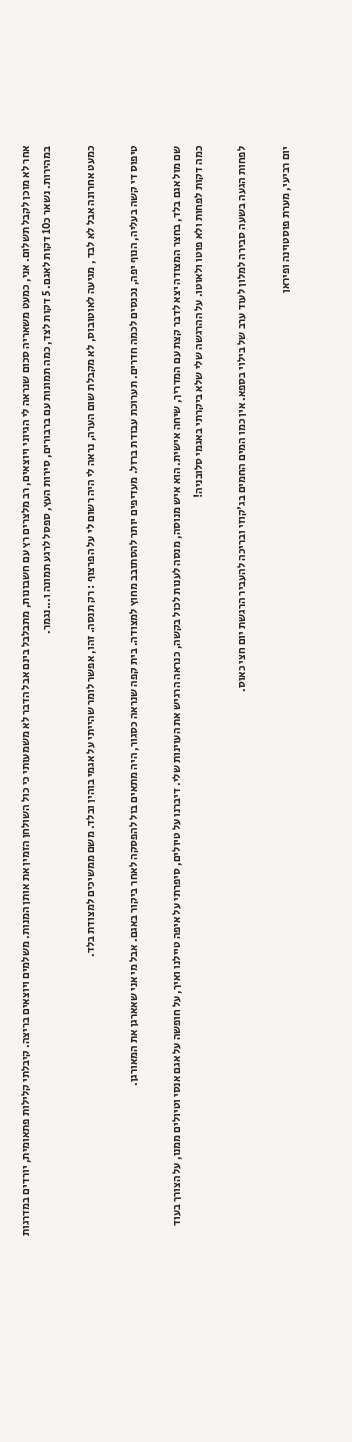אחר לא מוכן לקבל תשלום. אני, כמעט משאריה סכום שנראה לי הגיוני ויוצאים, רב מלצרים רץ עם חשבונות, מתבלבל בינם אבל הדבר לא משמעותי כי כול השולחן הזמין את אותן המנות. משלמים ויוצאים בריצה. קיבלתי קלילות פתאומית, יורדים במדרגות במהירות. נשאר כ10 דקות לאגם. 5 דקות לצד, כמה תמונות עם ברבורים, סירות העץ, ספסל לרגע תמונה ו...נגמר.

כמעט אחרונה אבל לא לבד , מגיעה לאוטובוס, לא מקבלת שום הערה, נראה לי היה רשום לי על הפרצוף : רק תנסה. זהו, אפשר לומר שהייתי על אגמי בוהין ובלד. משם ממשיכים למצודת בלד.

טיפוס די קשה בעליה, הנוף יפה, נכנסים לכמה חדרים. תערוכת עבודת ברזל. מעדיפים יותר להסתובב מחוץ למצודה. בית קפה שנראה כסגור, היה מתאים בול להפסקה לאחר ביקור באגם. אבל מי אני שאארגן את המאורגן.

שם מול אגם בלד, בחצר המצודה יצא לדבר קצת עם המדריך, שיחה אישית. הוא איש מנוסה, מנסה לענות לכול בקשה, כנראה הרגיש את העוינות שלי. דיברנו על טיולים, סיפרתי על איפה טיילנו ואיך, על חופשה על אגם אנסי וטיולים ממנו, על הצורך בעוד כמה דקות לפחות ולא פוטו ולאוטו. על ההרגשה שלי שלא ביקרתי באגמי סלובניה!

לפחות הגעה בשעה סבירה למלון לעוד ערב של בילוי בספא. אין כמו המים החמים בג'קוזי ובריכה להעביר הרגשת יום חצי כאוס.

יום רביעי, מערת פוסטוינה ופיראן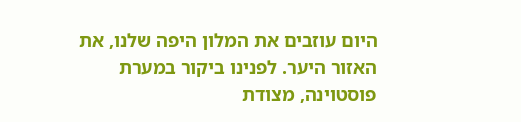היום עוזבים את המלון היפה שלנו, את האזור היער. לפנינו ביקור במערת פוסטוינה, מצודת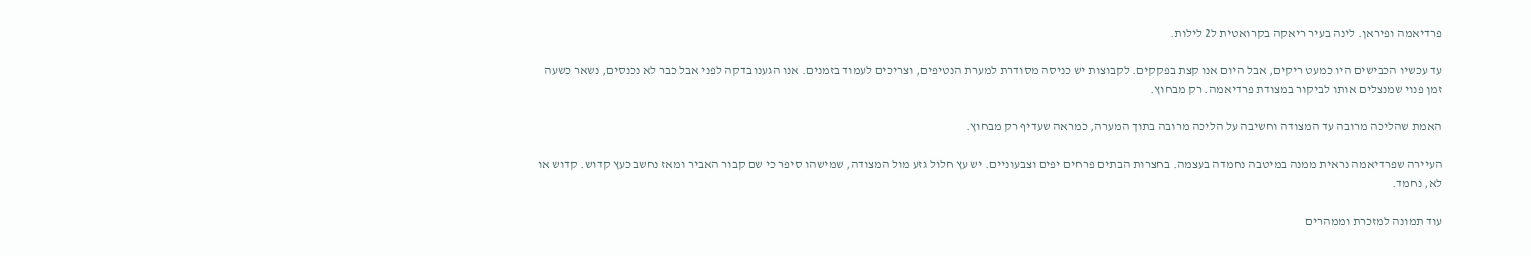פרדיאמה ופיראן. לינה בעיר ריאקה בקרואטית ל2 לילות.

עד עכשיו הכבישים היו כמעט ריקים, אבל היום אנו קצת בפקקים. לקבוצות יש כניסה מסודרת למערת הנטיפים, וצריכים לעמוד בזמנים. אנו הגענו בדקה לפני אבל כבר לא נכנסים, נשאר כשעה זמן פנוי שמנצלים אותו לביקור במצודת פרדיאמה. רק מבחוץ.

האמת שהליכה מרובה עד המצודה וחשיבה על הליכה מרובה בתוך המערה, כמראה שעדיף רק מבחוץ.

העיירה שפרדיאמה נראית ממנה במיטבה נחמדה בעצמה. בחצרות הבתים פרחים יפים וצבעוניים. יש עץ חלול גזע מול המצודה, שמישהו סיפר כי שם קבור האביר ומאז נחשב כעץ קדוש. קדוש או לא, נחמד.

עוד תמונה למזכרת וממהרים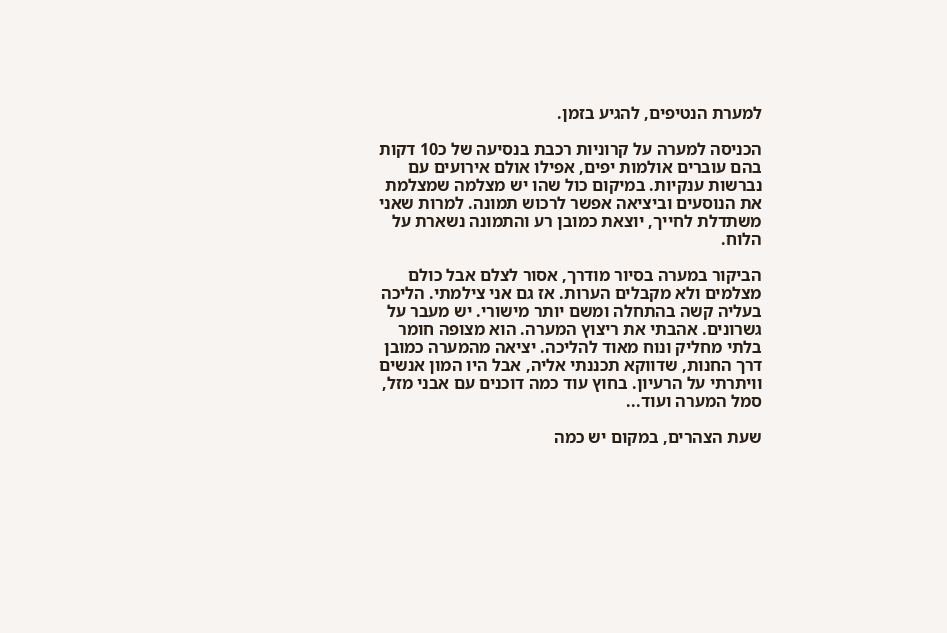למערת הנטיפים, להגיע בזמן.

הכניסה למערה על קרוניות רכבת בנסיעה של כ10 דקות בהם עוברים אולמות יפים, אפילו אולם אירועים עם נברשות ענקיות. במיקום כול שהו יש מצלמה שמצלמת את הנוסעים וביציאה אפשר לרכוש תמונה. למרות שאני משתדלת לחייך, יוצאת כמובן רע והתמונה נשארת על הלוח.

הביקור במערה בסיור מודרך, אסור לצלם אבל כולם מצלמים ולא מקבלים הערות. אז גם אני צילמתי. הליכה בעליה קשה בהתחלה ומשם יותר מישורי. יש מעבר על גשרונים. אהבתי את ריצוץ המערה. הוא מצופה חומר בלתי מחליק ונוח מאוד להליכה. יציאה מהמערה כמובן דרך החנות, שדווקא תכננתי אליה, אבל היו המון אנשים וויתרתי על הרעיון. בחוץ עוד כמה דוכנים עם אבני מזל, סמל המערה ועוד...

שעת הצהרים, במקום יש כמה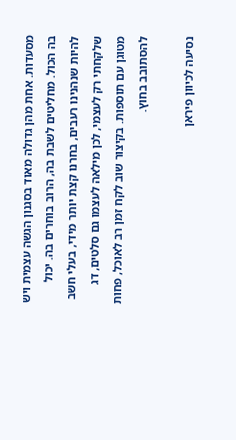מסעדות. אחת מהן גדולה מאוד בסגנון הגשה עצמית ויש בה הכול. מחליטים לשבת בה, הרוב בוחרים בה. יכול להיות שנהנינו רעבים, בחרנו קצת יותר מידי, בעלי חשב שלקחתי רק לעצמי, לכן מילאה לעצמו גם סלטים, דג מטוגן עם תוספות. בקיצור שוב לקח זמן רב לאוכל, פחות להסתובב בחוץ.

נסיעה לכיוון פיראן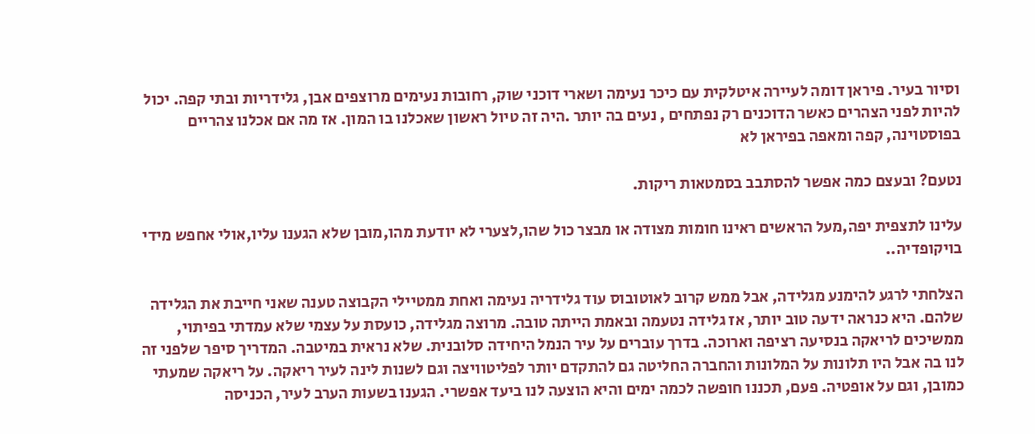וסיור בעיר. פיראן דומה לעיירה איטלקית עם כיכר נעימה ושארי דוכני שוק, רחובות נעימים מרוצפים אבן, גלידריות ובתי קפה. יכול להיות לפני הצהרים כאשר הדוכנים רק נפתחים , נעים בה יותר .היה זה טיול ראשון שאכלנו בו המון. אז מה אם אכלנו צהריים בפוסטוינה, קפה ומאפה בפיראן לא

נטעם? ובעצם כמה אפשר להסתבב בסמטאות ריקות.

עלינו לתצפית יפה,מעל הראשים ראינו חומות מצודה או מבצר כול שהו,לצערי לא יודעת מהו,מובן שלא הגענו עליו,אולי אחפש מידי בויקופדיה..

הצלחתי לרגע להימנע מגלידה, אבל ממש קרוב לאוטובוס עוד גלידריה נעימה ואחת ממטיילי הקבוצה טענה שאני חייבת את הגלידה שלהם. היא כנראה ידעה טוב יותר, אז גלידה נטעמה ובאמת הייתה טובה. מרוצה מגלידה, כועסת על עצמי שלא עמדתי בפיתוי, ממשיכים לריאקה בנסיעה רציפה וארוכה. בדרך עוברים על עיר הנמל היחידה סלובנית. שלא נראית במיטבה. המדריך סיפר שלפני זה לנו בה אבל היו תלונות על המלונות והחברה החליטה גם להתקדם יותר לפליטוויצה וגם לשנות לינה לעיר ריאקה. על ריאקה שמעתי כמובן, וגם על אופטיה. פעם, תכננו חופשה לכמה ימים והיא הוצעה לנו ביעד אפשרי. הגענו בשעות הערב לעיר, הכניסה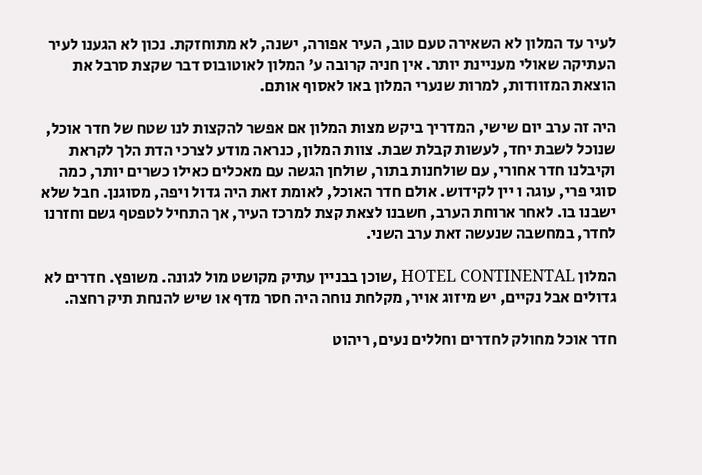לעיר עד המלון לא השאירה טעם טוב, העיר אפורה, ישנה, לא מתוחזקת. נכון לא הגענו לעיר העתיקה שאולי מעניינת יותר. אין חניה קרובה ע' המלון לאוטובוס דבר שקצת סרבל את הוצאת המזוודות, למרות שנערי המלון באו לאסוף אותם.

היה זה ערב יום שישי, המדריך ביקש מצות המלון אם אפשר להקצות לנו שטח של חדר אוכל, שנוכל לשבת יחד, לעשות קבלת שבת. צוות המלון, כנראה מודע לצרכי הדת הלך לקראת וקיבלנו חדר אחורי, עם שולחנות בתור, שולחן הגשה עם מאכלים כאילו כשרים יותר, כמה סוגי פרי, עוגה ו יין לקידוש. אולם חדר האוכל, לאומת זאת היה גדול ויפה, מסוגנן. חבל שלא ישבנו בו. לאחר ארוחת הערב, חשבנו לצאת קצת למרכז העיר, אך התחיל לטפטף גשם וחזרנו לחדר, במחשבה שנעשה זאת ערב השני.

המלון HOTEL CONTINENTAL ,שוכן בבניין עתיק מקושט מול לגונה. משופץ. חדרים לא גדולים אבל נקיים, יש מיזוג אויר, מקלחת נוחה היה חסר מדף או שיש להנחת תיק רחצה.

חדר אוכל מחולק לחדרים וחללים נעים, ריהוט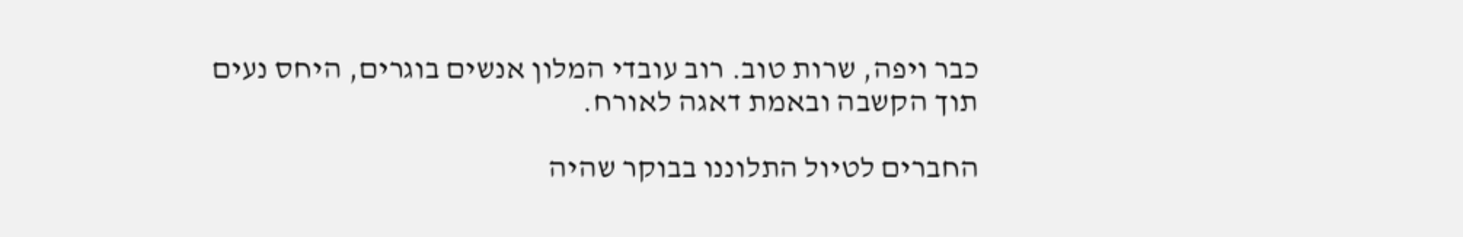כבר ויפה, שרות טוב. רוב עובדי המלון אנשים בוגרים, היחס נעים תוך הקשבה ובאמת דאגה לאורח.

החברים לטיול התלוננו בבוקר שהיה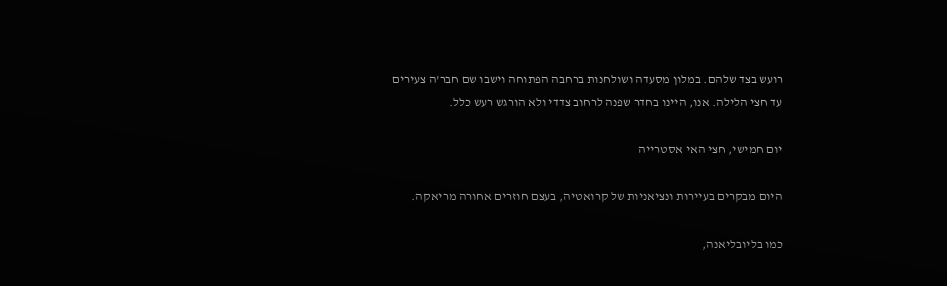רועש בצד שלהם. במלון מסעדה ושולחנות ברחבה הפתוחה וישבו שם חבר'ה צעירים עד חצי הלילה. אנו, היינו בחדר שפנה לרחוב צדדי ולא הורגש רעש כלל.

יום חמישי, חצי האי אסטרייה

היום מבקרים בעיירות ונציאניות של קרואטיה, בעצם חוזרים אחורה מריאקה.

כמו בליובליאנה,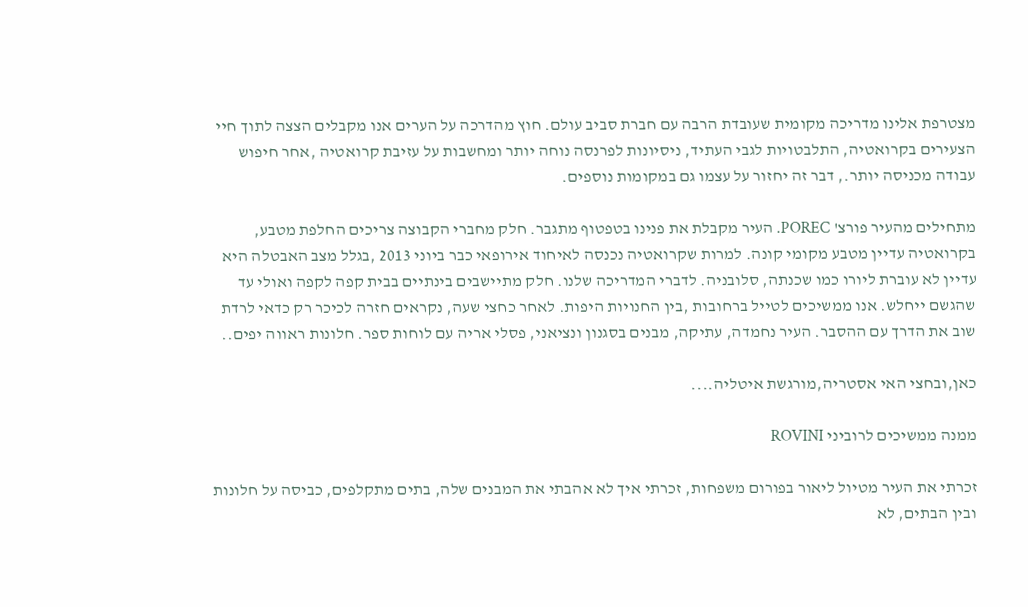מצטרפת אלינו מדריכה מקומית שעובדת הרבה עם חברת סביב עולם. חוץ מהדרכה על הערים אנו מקבלים הצצה לתוך חיי הצעירים בקרואטיה, התלבטויות לגבי העתיד, ניסיונות לפרנסה נוחה יותר ומחשבות על עזיבת קרואטיה ,אחר חיפוש עבודה מכניסה יותר., דבר זה יחזור על עצמו גם במקומות נוספים.

מתחילים מהעיר פורצ' POREC. העיר מקבלת את פנינו בטפטוף מתגבר. חלק מחברי הקבוצה צריכים החלפת מטבע, בקרואטיה עדיין מטבע מקומי קונה. למרות שקרואטיה נכנסה לאיחוד אירופאי כבר ביוני 2013 ,בגלל מצב האבטלה היא עדיין לא עוברת ליורו כמו שכנתה, סלובניה. לדברי המדריכה שלנו. חלק מתיישבים בינתיים בבית קפה לקפה ואולי עד שהגשם ייחלש. אנו ממשיכים לטייל ברחובות ,בין החנויות היפות. לאחר כחצי שעה, נקראים חזרה לכיכר רק כדאי לרדת שוב את הדרך עם ההסבר. העיר נחמדה, עתיקה, מבנים בסגנון ונציאני, פסלי אריה עם לוחות ספר. חלונות ראווה יפים..

כאן,ובחצי האי אסטריה,מורגשת איטליה....

ממנה ממשיכים לרוביני ROVINI

זכרתי את העיר מטיול ליאור בפורום משפחות, זכרתי איך לא אהבתי את המבנים שלה, בתים מתקלפים, כביסה על חלונות ובין הבתים, לא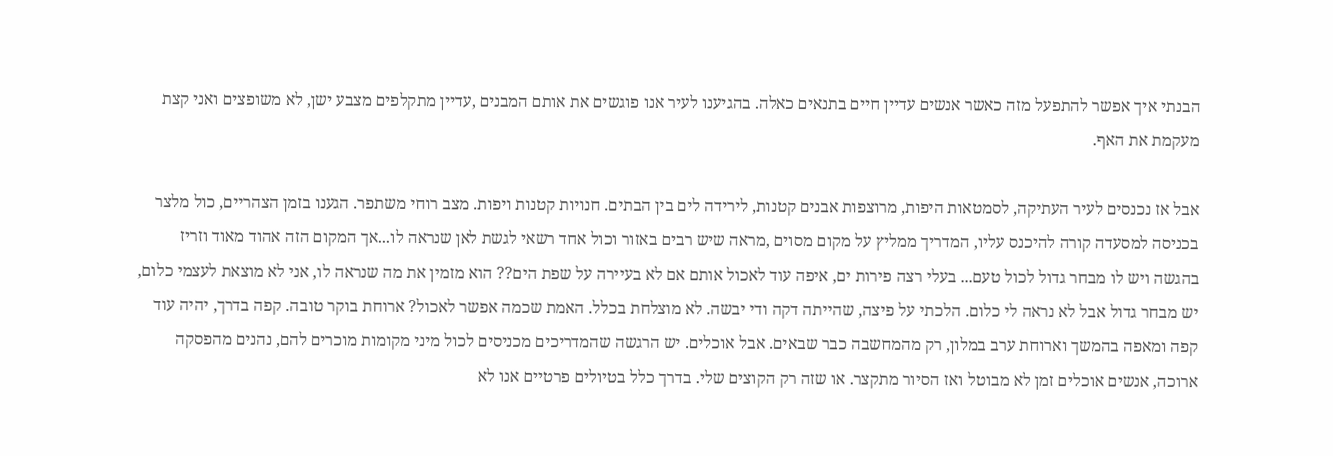הבנתי איך אפשר להתפעל מזה כאשר אנשים עדיין חיים בתנאים כאלה. בהגיענו לעיר אנו פוגשים את אותם המבנים ,עדיין מתקלפים מצבע ישן, לא משופצים ואני קצת מעקמת את האף.

אבל אז נכנסים לעיר העתיקה, לסמטאות היפות, מרוצפות אבנים קטנות, לירידה לים בין הבתים. חנויות קטנות ויפות. מצב רוחי משתפר. הגענו בזמן הצהריים, כול מלצר בכניסה למסעדה קורה להיכנס עליו, המדריך ממליץ על מקום מסוים ,מראה שיש רבים באזור וכול אחד רשאי לגשת לאן שנראה לו...אך המקום הזה אהוד מאוד וזריז בהגשה ויש לו מבחר גדול לכול טעם... בעלי רצה פירות ים, איפה עוד לאכול אותם אם לא בעיירה על שפת הים?? הוא מזמין את מה שנראה לו, אני לא מוצאת לעצמי כלום, יש מבחר גדול אבל לא נראה לי כלום. הלכתי על פיצה, שהייתה דקה ודי יבשה. לא מוצלחת בכלל. האמת שכמה אפשר לאכול? ארוחת בוקר טובה. קפה בדרך, יהיה עוד קפה ומאפה בהמשך וארוחת ערב במלון, רק מהמחשבה כבר שבאים. אבל אוכלים. יש הרגשה שהמדריכים מכניסים לכול מיני מקומות מוכרים להם, נהנים מהפסקה ארוכה, אנשים אוכלים זמן לא מבוטל ואז הסיור מתקצר. או שזה רק הקוצים שלי. בדרך כלל בטיולים פרטיים אנו לא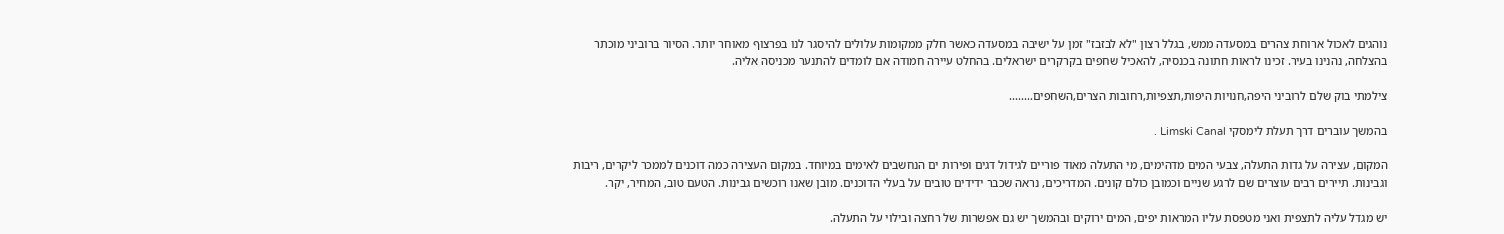נוהגים לאכול ארוחת צהרים במסעדה ממש, בגלל רצון "לא לבזבז" זמן על ישיבה במסעדה כאשר חלק ממקומות עלולים להיסגר לנו בפרצוף מאוחר יותר. הסיור ברוביני מוכתר בהצלחה, נהנינו בעיר. זכינו לראות חתונה בכנסיה, להאכיל שחפים בקרקרים ישראלים. בהחלט עיירה חמודה אם לומדים להתנער מכניסה אליה.

צילמתי בוק שלם לרוביני היפה,חנויות היפות,תצפיות,רחובות הצרים,השחפים........

בהמשך עוברים דרך תעלת לימסקי Limski Canal .

המקום, עצירה על גדות התעלה, צבעי המים מדהימים, מי התעלה מאוד פוריים לגידול דגים ופירות ים הנחשבים לאימים במיוחד. במקום העצירה כמה דוכנים לממכר ליקרים, ריבות וגבינות. תיירים רבים עוצרים שם לרגע שניים וכמובן כולם קונים. המדריכים, נראה שכבר ידידים טובים על בעלי הדוכנים. מובן שאנו רוכשים גבינות. הטעם טוב, המחיר, יקר.

יש מגדל עליה לתצפית ואני מטפסת עליו המראות יפים, המים ירוקים ובהמשך יש גם אפשרות של רחצה ובילוי על התעלה.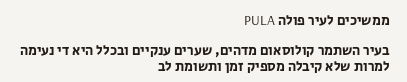ממשיכים לעיר פולה PULA

בעיר השתמר קולוסאום מדהים, שערים ענקיים ובכלל היא די נעימה למרות שלא קיבלה מספיק זמן ותשומת לב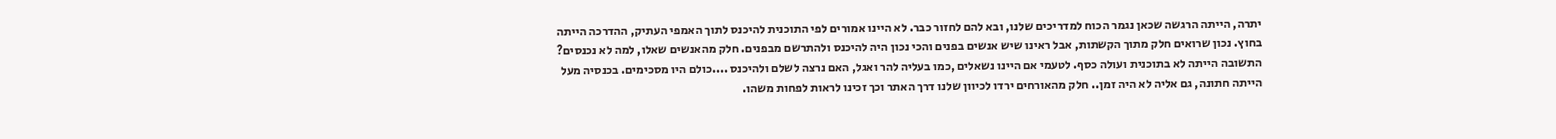יתרה, הייתה הרגשה שכאן נגמר הכוח למדריכים שלנו, ובא להם לחזור כבר. לא היינו אמורים לפי התוכנית להיכנס לתוך האמפי העתיק, ההדרכה הייתה בחוץ. נכון שרואים חלק מתוך הקשתות, אבל ראינו שיש אנשים בפנים והכי נכון היה להיכנס ולהתרשם מבפנים. חלק מהאנשים שאלו, למה לא נכנסים? התשובה הייתה לא בתוכנית ועולה כסף. לטעמי אם היינו נשאלים ,כמו בעליה להר ואגל, האם נרצה לשלם ולהיכנס ....כולם היו מסכימים. בכנסיה מעל הייתה חתונה, גם אליה לא היה זמן.. חלק מהאורחים ירדו לכיוון שלנו דרך האתר וכך זכינו לראות לפחות משהו.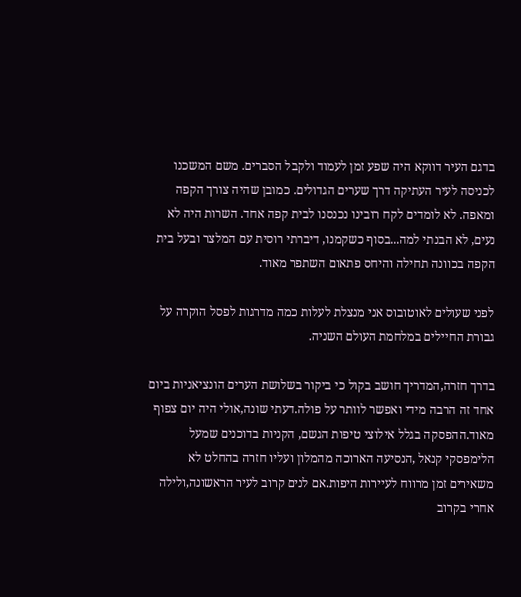בדגם העיר דווקא היה שפע זמן לעמוד ולקבל הסברים. משם המשכנו לכניסה לעיר העתיקה דרך שערים הגדולים. כמובן שהיה צורך הקפה ומאפה. לא לומדים לקח רובינו נכנסנו לבית קפה אחד. השרות היה לא נעים, לא הבנתי למה...בסוף כשקמנו, דיברתי רוסית עם המלצר ובעל בית הקפה בכוונה תחילה והיחס פתאום השתפר מאוד.

לפני שעולים לאוטובוס אני מנצלת לעלות כמה מדרגות לפסל הוקרה על גבורת החיילים במלחמת העולם השניה.

בדרך חזרה,המדריך חושב בקול כי ביקור בשלושת הערים הונציאניות ביום אחד זה הרבה מידי ואפשר לוותר על פולה.דעתי שונה,אולי היה יום צפוף מאוד.ההפסקה בגלל אילוצי טיפות הגשם, הקניות בדוכנים שמעל הלימפסקי קנאל ,הנסיעה הארוכה מהמלון ועליו חזרה בהחלט לא משאירים זמן מרווח לעיירות היפות.אם לנים קרוב לעיר הראשונה,ולילה אחרי בקרוב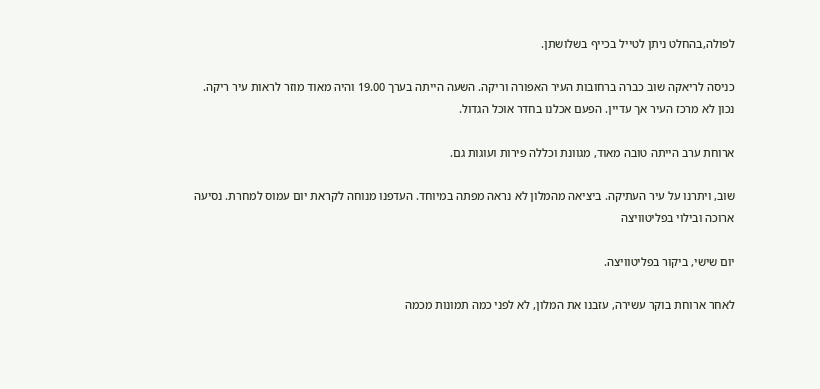לפולה,בהחלט ניתן לטייל בכייף בשלושתן.

כניסה לריאקה שוב כברה ברחובות העיר האפורה וריקה. השעה הייתה בערך 19.00 והיה מאוד מוזר לראות עיר ריקה. נכון לא מרכז העיר אך עדיין. הפעם אכלנו בחדר אוכל הגדול.

ארוחת ערב הייתה טובה מאוד, מגוונת וכללה פירות ועוגות גם.

שוב, ויתרנו על עיר העתיקה. ביציאה מהמלון לא נראה מפתה במיוחד. העדפנו מנוחה לקראת יום עמוס למחרת. נסיעה ארוכה ובילוי בפליטוויצה

יום שישי, ביקור בפליטוויצה.

לאחר ארוחת בוקר עשירה, עזבנו את המלון, לא לפני כמה תמונות מכמה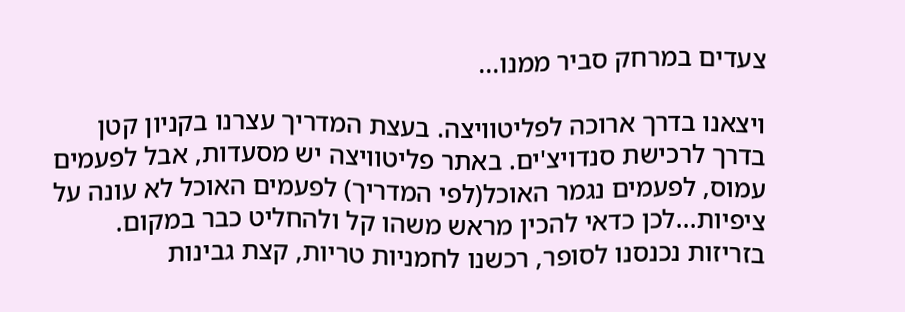צעדים במרחק סביר ממנו...

ויצאנו בדרך ארוכה לפליטוויצה. בעצת המדריך עצרנו בקניון קטן בדרך לרכישת סנדויצ'ים. באתר פליטוויצה יש מסעדות, אבל לפעמים עמוס, לפעמים נגמר האוכל(לפי המדריך) לפעמים האוכל לא עונה על ציפיות...לכן כדאי להכין מראש משהו קל ולהחליט כבר במקום. בזריזות נכנסנו לסופר, רכשנו לחמניות טריות, קצת גבינות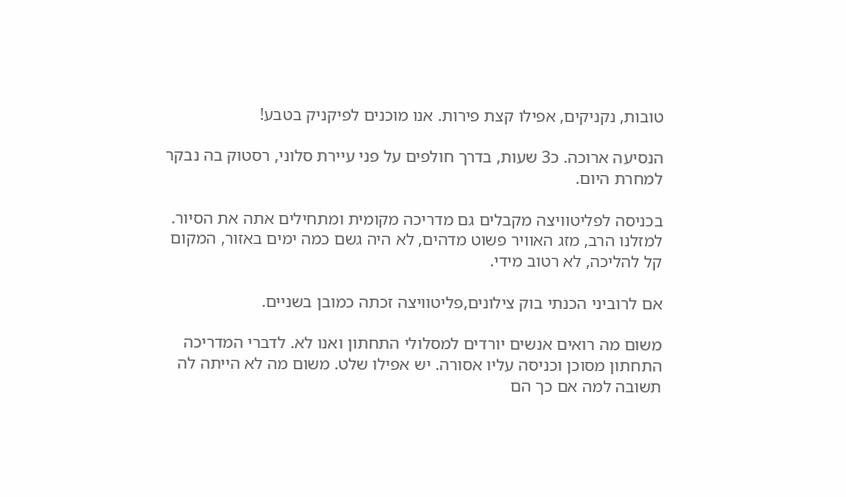טובות, נקניקים, אפילו קצת פירות. אנו מוכנים לפיקניק בטבע!

הנסיעה ארוכה. כ3 שעות, בדרך חולפים על פני עיירת סלוני, רסטוק בה נבקר למחרת היום.

בכניסה לפליטוויצה מקבלים גם מדריכה מקומית ומתחילים אתה את הסיור. למזלנו הרב, מזג האוויר פשוט מדהים, לא היה גשם כמה ימים באזור, המקום קל להליכה, לא רטוב מידי.

אם לרוביני הכנתי בוק צילונים,פליטוויצה זכתה כמובן בשניים.

משום מה רואים אנשים יורדים למסלולי התחתון ואנו לא. לדברי המדריכה התחתון מסוכן וכניסה עליו אסורה. יש אפילו שלט. משום מה לא הייתה לה תשובה למה אם כך הם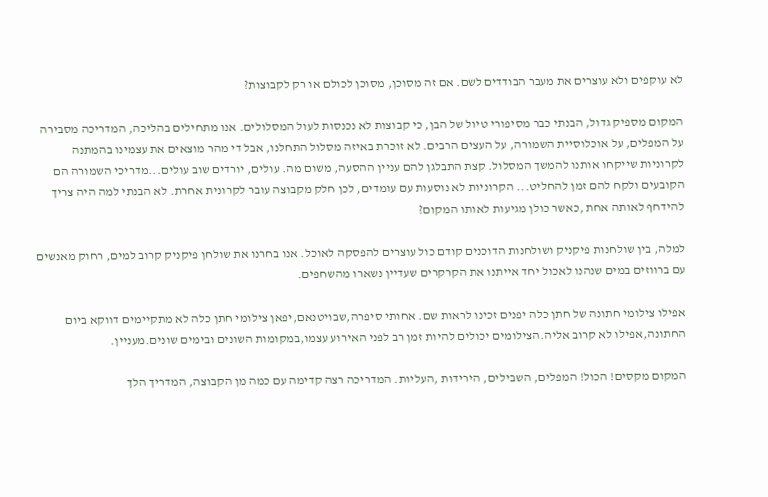לא עוקפים ולא עוצרים את מעבר הבודדים לשם. אם זה מסוכן, מסוכן לכולם או רק לקבוצות?

המקום מספיק גדול, הבנתי כבר מסיפורי טיול של הבן, כי קבוצות לא נכנסות לעול המסלולים. אנו מתחילים בהליכה, המדריכה מסבירה על המפלים, על אוכלוסיית השמורה, על העצים הרבים. לא זוכרת באיזה מסלול התחלנו, אבל די מהר מוצאים את עצמינו בהמתנה לקרוניות שייקחו אותנו להמשך המסלול. קצת התבלגן להם עניין ההסעה, משום מה. עולים, יורדים שוב עולים...מדריכי השמורה הם הקובעים ולקח להם זמן להחליט... הקרוניות לא נוסעות עם עומדים, לכן חלק מקבוצה עובר לקרונית אחרת. לא הבנתי למה היה צריך להידחף לאותה אחת ,כאשר כולן מגיעות לאותו המקום?

למלה, בין שולחנות פיקניק ושולחנות הדוכנים קודם כול עוצרים להפסקה לאוכל. אנו בחרנו את שולחן פיקניק קרוב למים, רחוק מאנשים עם ברווזים במים שנהנו לאכול יחד אייתנו את הקרקרים שעדיין נשארו מהשחפים.

אפילו צילומי חתונה של חתן כלה יפנים זכינו לראות שם. אחותי סיפרה,שבויטנאם,יפאן צילומי חתן כלה לא מתקיימים דווקא ביום החתונה,אפילו לא קרוב אליה.הצילומים יכולים להיות זמן רב לפני האירוע עצמו,במקומות השונים ובימים שונים.מעניין.

המקום מקסים! הכול! המפלים, השבילים, הירידות ,העליות. המדריכה רצה קדימה עם כמה מן הקבוצה, המדריך הלך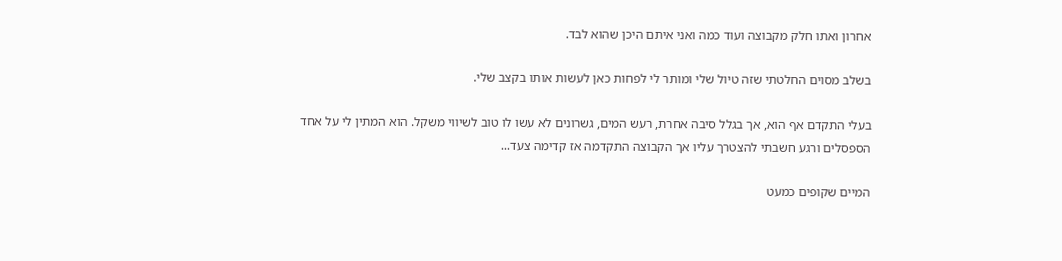אחרון ואתו חלק מקבוצה ועוד כמה ואני איתם היכן שהוא לבד.

בשלב מסוים החלטתי שזה טיול שלי ומותר לי לפחות כאן לעשות אותו בקצב שלי.

בעלי התקדם אף הוא, אך בגלל סיבה אחרת, רעש המים, גשרונים לא עשו לו טוב לשיווי משקל. הוא המתין לי על אחד הספסלים ורגע חשבתי להצטרך עליו אך הקבוצה התקדמה אז קדימה צעד...

המיים שקופים כמעט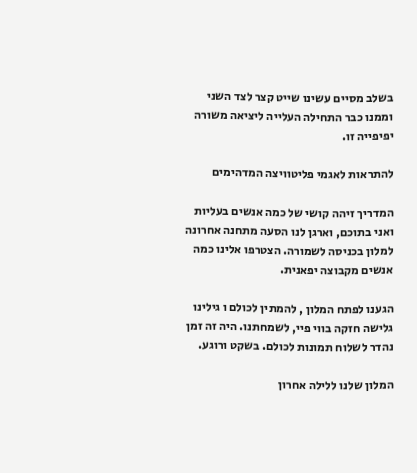בשלב מסיים עשינו שייט קצר לצד השני וממנו כבר התחילה העלייה ליציאה משורה יפיפייה זו.

להתראות לאגמי פליטוויצה המדהימים

המדריך זיהה קושי של כמה אנשים בעליות ואני בתוכם, וארגן לנו הסעה מתחנה אחרונה למלון בכניסה לשמורה. הצטרפו אלינו כמה אנשים מקבוצה יפאנית.

הגענו לפתח המלון , להמתין לכולם ו גילינו גלישה חזקה בווי פיי, לשמחתנו. היה זה זמן נהדר לשלוח תמונות לכולם. בשקט ורוגע.

המלון שלנו ללילה אחרון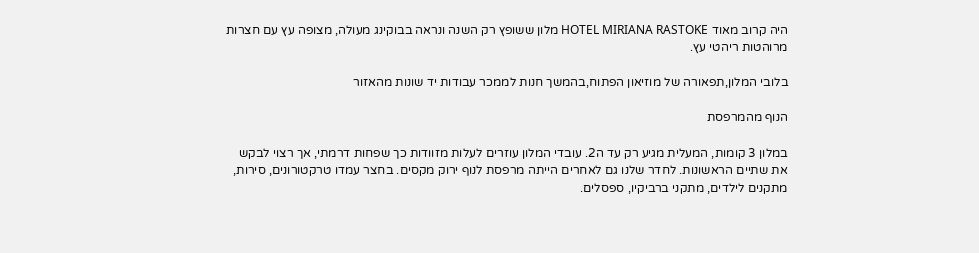היה קרוב מאוד HOTEL MIRIANA RASTOKE מלון ששופץ רק השנה ונראה בבוקינג מעולה, מצופה עץ עם חצרות מרוהטות ריהטי עץ.

בלובי המלון,תפאורה של מוזיאון הפתוח,בהמשך חנות לממכר עבודות יד שונות מהאזור

הנוף מהמרפסת

במלון 3 קומות, המעלית מגיע רק עד ה2. עובדי המלון עוזרים לעלות מזוודות כך שפחות דרמתי, אך רצוי לבקש את שתיים הראשונות. לחדר שלנו גם לאחרים הייתה מרפסת לנוף ירוק מקסים. בחצר עמדו טרקטורונים, סירות, מתקנים לילדים, מתקני ברביקיו, ספסלים.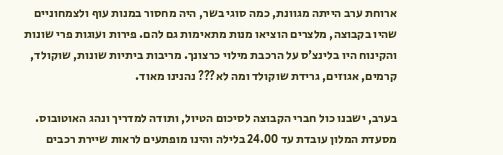ארוחת ערב הייתה מגוונת, כמה סוגי בשר, היה מחסור במנות עוף ולצמחוניים שהיו בקבוצה, מלצרים הוציאו מנות מתאימות גם להם. פירות ועוגות פרי שונות והקינוח היו בלינצ'ס על הרכבת מילוי כרצונך. מריבות ביתיות שונות, שוקולד, קרמים, אגוזים, גרידת שוקולד ומה לא??? נהנינו מאוד.

בערב, ישבנו כול חברי הקבוצה לסיכום הטיול, ותודה למדריך ונהג האוטובוס. מסעדת המלון עובדת עד 24.00 בלילה והינו מופתעים לראות שיירת רכבים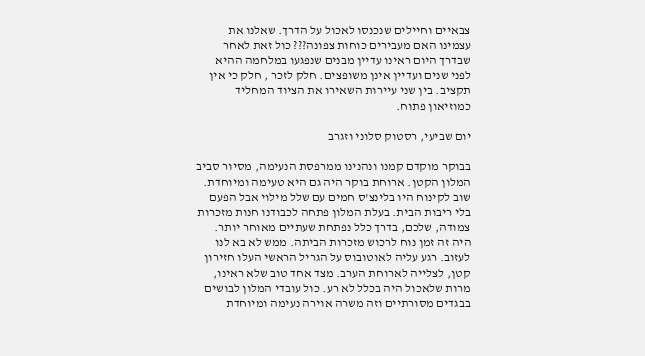צבאיים וחיילים שנכנסו לאכול על הדרך. שאלנו את עצמינו האם מעבירים כוחות צפונה??? כול זאת לאחר שבדרך היום ראינו עדיין מבנים שנפגעו במלחמה ההיא לפני שנים ועדיין אינן משופצים. חלק לזכר , חלק כי אין תקציב. בין שני עיירות השאירו את הציוד המחליד כמוזיאון פתוח.

יום שביעי, רסטוק סלוני וזגרב

בבוקר מוקדם קמנו ונהנינו ממרפסת הנעימה, מסיור סביב המלון הקטן. ארוחת בוקר היה גם היא טעימה ומיוחדת. שוב לקינוח היו בלינצ'ס חמים עם שלל מילוי אבל הפעם בלי ריבות הבית. בעלת המלון פתחה לכבודנו חנות מזכרות צמודה, שלכם, בדרך כלל נפתחת שעתיים מאוחר יותר. היה זה זמן נוח לרכוש מזכרות הביתה. ממש לא בא לנו לעזוב. רגע עליה לאוטובוס על הגריל הראשי העלו חזירון קטן, לצלייה לארוחת הערב. מצד אחד טוב שלא ראינו, מרות שלאכול היה בכלל לא רע. כול עובדי המלון לבושים בבגדים מסורתיים וזה משרה אוירה נעימה ומיוחדת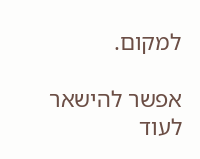למקום.

אפשר להישאר לעוד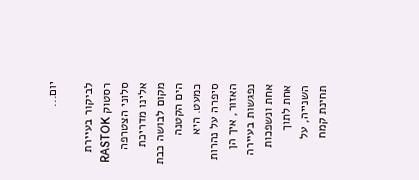יום...

לביקור בעיירת רסטוק RASTOK סלוני הצטרפה אלינו מדריכת מקום לבושה כבת הים הקטנה כמעט. היא סיפרה על נהרות האזור, איך הן נפגשות בעיירה אחת ונשפכות אחת לתוך השנייה, על תחינת קמח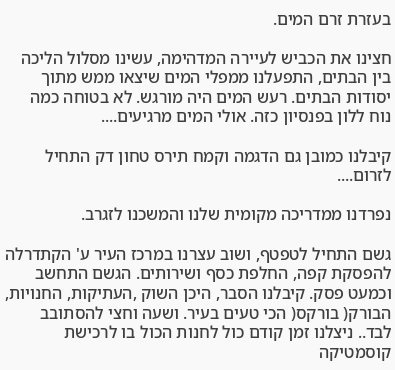בעזרת זרם המים.

חצינו את הכביש לעיירה המדהימה, עשינו מסלול הליכה בין הבתים, התפעלנו ממפלי המים שיצאו ממש מתוך יסודות הבתים. רעש המים היה מורגש. לא בטוחה כמה נוח ללון בפנסיון כזה. אולי המים מרגיעים....

קיבלנו כמובן גם הדגמה וקמח תירס טחון דק התחיל לזרום....

נפרדנו ממדריכה מקומית שלנו והמשכנו לזגרב.

גשם התחיל לטפטף, ושוב עצרנו במרכז העיר ע' הקתדרלה להפסקת קפה, החלפת כסף ושירותים. הגשם התחשב וכמעט פסק. קיבלנו הסבר, היכן השוק ,העתיקות, החנויות, הבורק( בורקס( הכי טעים בעיר. ושעה וחצי להסתובב לבד.. ניצלנו זמן קודם כול לחנות הכול בו לרכישת קוסמטיקה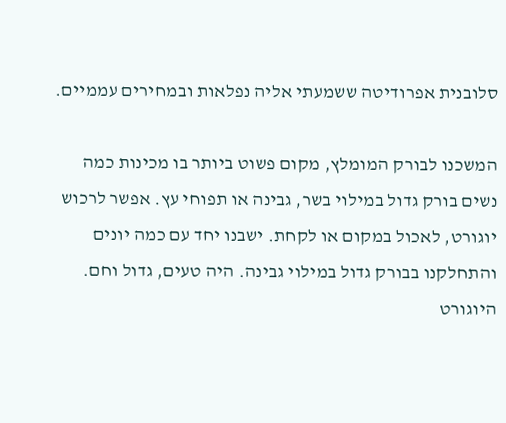סלובנית אפרודיטה ששמעתי אליה נפלאות ובמחירים עממיים.

המשכנו לבורק המומלץ, מקום פשוט ביותר בו מכינות כמה נשים בורק גדול במילוי בשר, גבינה או תפוחי עץ. אפשר לרכוש יוגורט, לאכול במקום או לקחת. ישבנו יחד עם כמה יונים והתחלקנו בבורק גדול במילוי גבינה. היה טעים, גדול וחם. היוגורט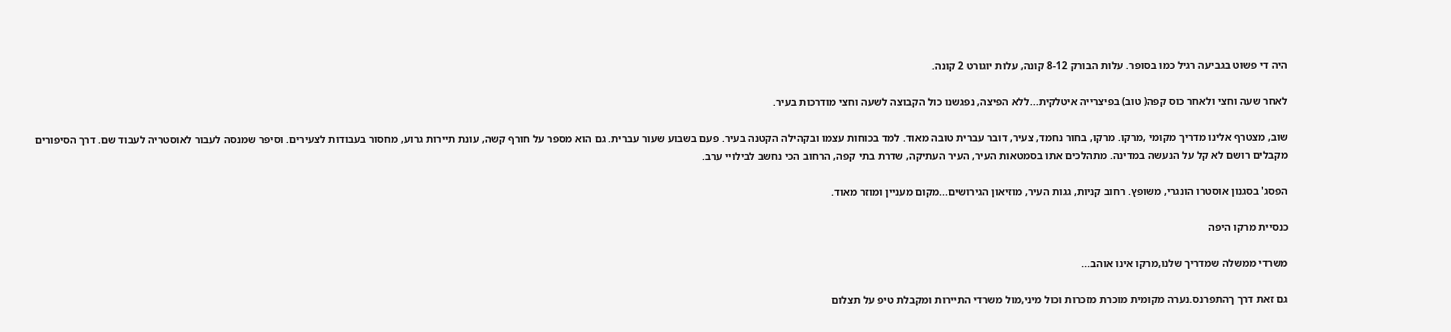היה די פשוט בגביעה רגיל כמו בסופר. עלות הבורק 8-12 קונה, עלות יוגורט 2 קונה.

לאחר שעה וחצי ולאחר כוס קפה( טוב) בפיצרייה איטלקית...ללא הפיצה, נפגשנו כול הקבוצה לשעה וחצי מודרכות בעיר.

שוב, מצטרף אלינו מדריך מקומי ,מרקו. מרקו, בחור נחמד, צעיר, דובר עברית טובה מאוד. למד בכוחות עצמו ובקהילה הקטנה בעיר. פעם בשבוע שעור עברית. גם הוא מספר על חורף קשה, עונת תיירות גרוע, מחסור בעבודות לצעירים. וסיפר שמנסה לעבור לאוסטריה לעבוד שם. דרך הסיפורים מקבלים רושם לא קל על הנעשה במדינה. מתהלכים אתו בסמטאות העיר, העיר העתיקה, שדרת בתי קפה, הרחוב הכי נחשב לבילויי ערב.

הפסג' בסגנון אוסטרו הונגרי, משופץ. רחוב קניות, גגות העיר, מוזיאון הגירושים...מקום מעניין ומוזר מאוד.

כנסיית מרקו היפה

משרדי ממשלה שמדריך שלנו,מרקו אינו אוהב...

גם זאת דרך ךהתפרנס.נערה מקומית מוכרת מזכרות וכול מיני,מול משרדי התיירות ומקבלת טיפ על תצלום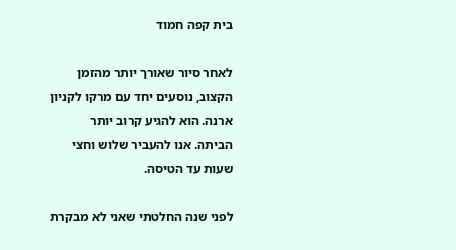בית קפה חמוד

לאחר סיור שאורך יותר מהזמן הקצוב, נוסעים יחד עם מרקו לקניון ארנה. הוא להגיע קרוב יותר הביתה. אנו להעביר שלוש וחצי שעות עד הטיסה.

לפני שנה החלטתי שאני לא מבקרת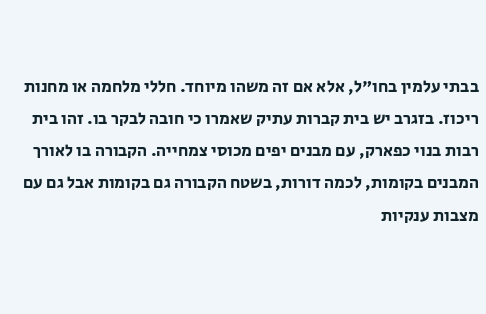בבתי עלמין בחו"ל, אלא אם זה משהו מיוחד. חללי מלחמה או מחנות ריכוז. בזגרב יש בית קברות עתיק שאמרו כי חובה לבקר בו. זהו בית רבות בנוי כפארק, עם מבנים יפים מכוסי צמחייה. הקבורה בו לאורך המבנים בקומות, לכמה דורות, בשטח הקבורה גם בקומות אבל גם עם מצבות ענקיות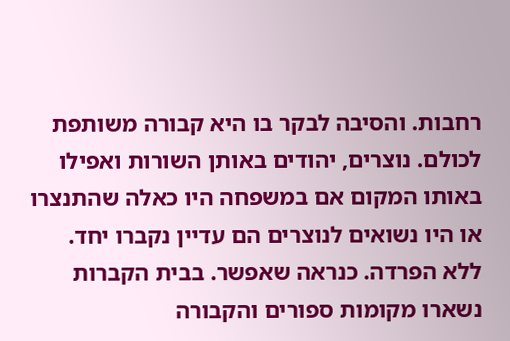רחבות. והסיבה לבקר בו היא קבורה משותפת לכולם. נוצרים, יהודים באותן השורות ואפילו באותו המקום אם במשפחה היו כאלה שהתנצרו או היו נשואים לנוצרים הם עדיין נקברו יחד. ללא הפרדה. כנראה שאפשר. בבית הקברות נשארו מקומות ספורים והקבורה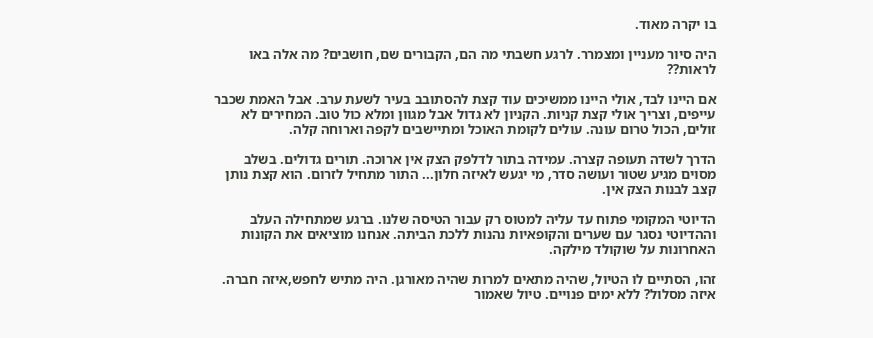בו יקרה מאוד.

היה סיור מעניין ומצמרר. לרגע חשבתי מה הם, הקבורים שם, חושבים? מה אלה באו לראות??

אם היינו לבד, אולי היינו ממשיכים עוד קצת להסתובב בעיר לשעת ערב. אבל האמת שכבר עייפים, וצריך אולי קצת קניות. הקניון לא גדול אבל מגוון ומלא כול טוב. המחירים לא זולים, הכול טרום עונה. עולים לקומת האוכל ומתיישבים לקפה וארוחה קלה.

הדרך לשדה תעופה קצרה. עמידה בתור לדלפק הצק אין ארוכה. תורים גדולים. בשלב מסוים מגיע שטור ועושה סדר, מי יגעש לאיזה חלון... התור מתחיל לזרום. הוא קצת נותן קצב לבנות הצק אין.

הדיוטי המקומי פתוח עד עליה למטוס רק עבור הטיסה שלנו. ברגע שמתחילה העלב וההדיוטי נסגר עם שערים והקופאיות נהנות ללכת הביתה. אנחנו מוציאים את הקונות האחרונות על שוקולד מילקה.

זהו, הסתיים לו הטיול, שהיה מתאים למרות שהיה מאורגן. היה מתיש לחפש,איזה חברה. איזה מסלול? ללא ימים פנויים. טיול שאמור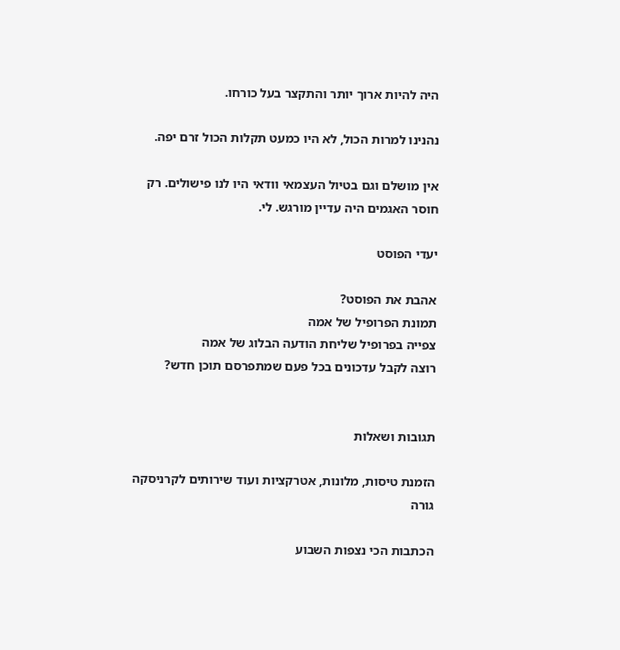היה להיות ארוך יותר והתקצר בעל כורחו.

נהנינו למרות הכול, לא היו כמעט תקלות הכול זרם יפה.

אין מושלם וגם בטיול העצמאי וודאי היו לנו פישולים. רק חוסר האגמים היה עדיין מורגש. לי.

יעדי הפוסט

אהבת את הפוסט?
תמונת הפרופיל של אמה
צפייה בפרופיל שליחת הודעה הבלוג של אמה
רוצה לקבל עדכונים בכל פעם שמתפרסם תוכן חדש?


תגובות ושאלות

הזמנת טיסות, מלונות, אטרקציות ועוד שירותים לקרניסקה גורה

הכתבות הכי נצפות השבוע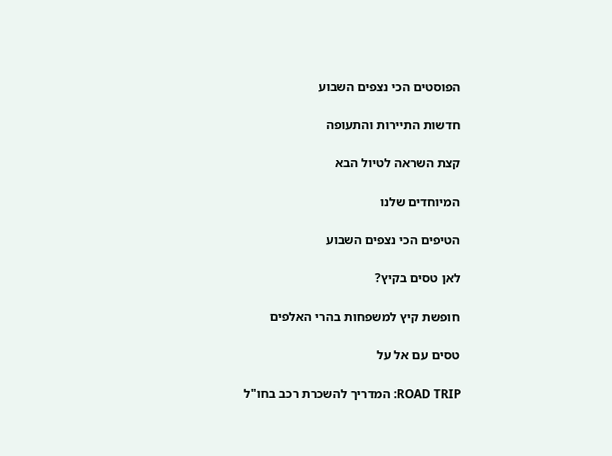הפוסטים הכי נצפים השבוע

חדשות התיירות והתעופה

קצת השראה לטיול הבא

המיוחדים שלנו

הטיפים הכי נצפים השבוע

לאן טסים בקיץ?

חופשת קיץ למשפחות בהרי האלפים

טסים עם אל על

ROAD TRIP: המדריך להשכרת רכב בחו"ל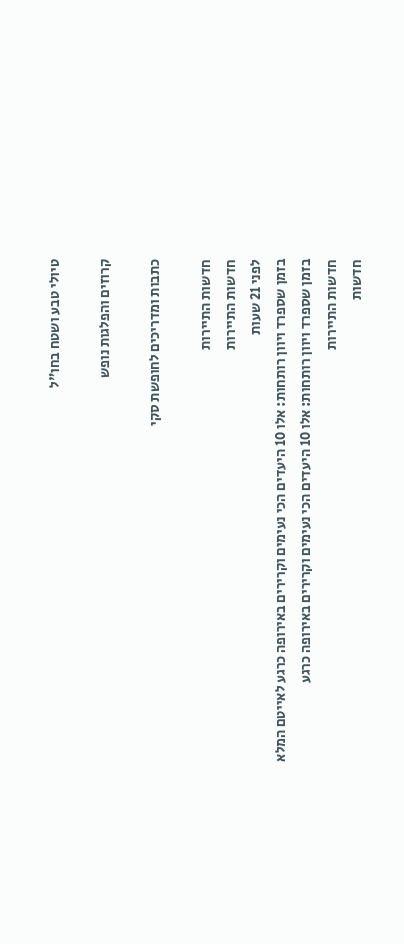טיולי טבע ושטח בחו"ל

קרוזים והפלגות נופש

כתבות ומדריכים לחופשת סקי

חדשות התיירות
חדשות התיירות
לפני 21 שעות
בזמן שספרד ויוון רותחות: אלו 10 היעדים הכי נעימים וקרירים באירופה כרגע לאייטם המלא
בזמן שספרד ויוון רותחות: אלו 10 היעדים הכי נעימים וקרירים באירופה כרגע
חדשות התיירות
חדשות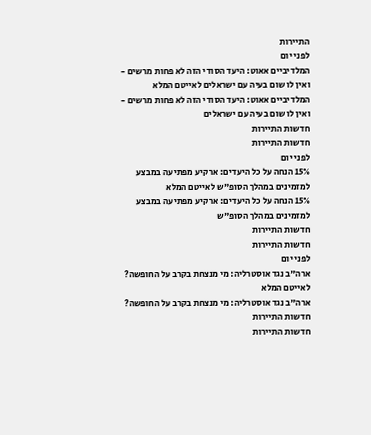התיירות
לפני יום
המלדיביים אאוט: היעד הסודי הזה לא פחות מרשים - ואין לו שום בעיה עם ישראלים לאייטם המלא
המלדיביים אאוט: היעד הסודי הזה לא פחות מרשים - ואין לו שום בעיה עם ישראלים
חדשות התיירות
חדשות התיירות
לפני יום
15% הנחה על כל היעדים: ארקיע מפתיעה במבצע למזמינים במהלך הסופ"ש לאייטם המלא
15% הנחה על כל היעדים: ארקיע מפתיעה במבצע למזמינים במהלך הסופ"ש
חדשות התיירות
חדשות התיירות
לפני יום
ארה"ב נגד אוסטרליה: מי מנצחת בקרב על החופשה? לאייטם המלא
ארה"ב נגד אוסטרליה: מי מנצחת בקרב על החופשה?
חדשות התיירות
חדשות התיירות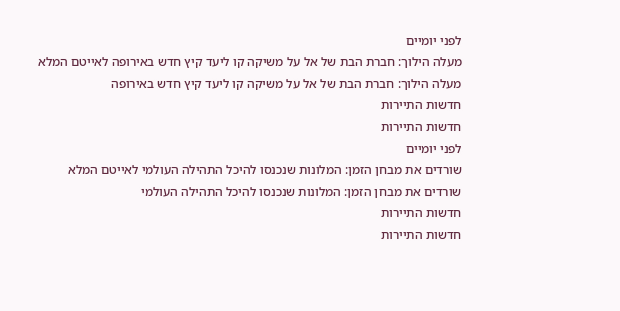לפני יומיים
מעלה הילוך: חברת הבת של אל על משיקה קו ליעד קיץ חדש באירופה לאייטם המלא
מעלה הילוך: חברת הבת של אל על משיקה קו ליעד קיץ חדש באירופה
חדשות התיירות
חדשות התיירות
לפני יומיים
שורדים את מבחן הזמן: המלונות שנכנסו להיכל התהילה העולמי לאייטם המלא
שורדים את מבחן הזמן: המלונות שנכנסו להיכל התהילה העולמי
חדשות התיירות
חדשות התיירות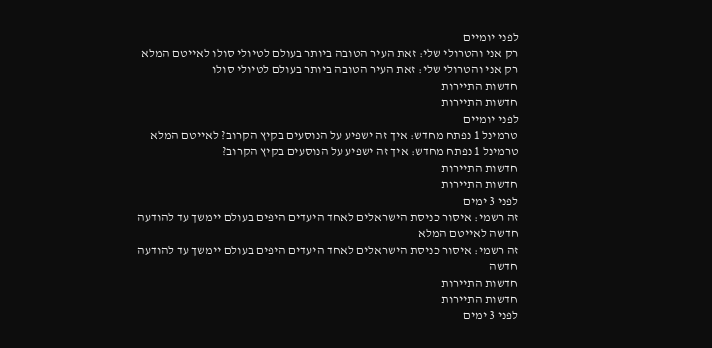לפני יומיים
רק אני והטרולי שלי: זאת העיר הטובה ביותר בעולם לטיולי סולו לאייטם המלא
רק אני והטרולי שלי: זאת העיר הטובה ביותר בעולם לטיולי סולו
חדשות התיירות
חדשות התיירות
לפני יומיים
טרמינל 1 נפתח מחדש: איך זה ישפיע על הנוסעים בקיץ הקרוב? לאייטם המלא
טרמינל 1 נפתח מחדש: איך זה ישפיע על הנוסעים בקיץ הקרוב?
חדשות התיירות
חדשות התיירות
לפני 3 ימים
זה רשמי: איסור כניסת הישראלים לאחד היעדים היפים בעולם יימשך עד להודעה חדשה לאייטם המלא
זה רשמי: איסור כניסת הישראלים לאחד היעדים היפים בעולם יימשך עד להודעה חדשה
חדשות התיירות
חדשות התיירות
לפני 3 ימים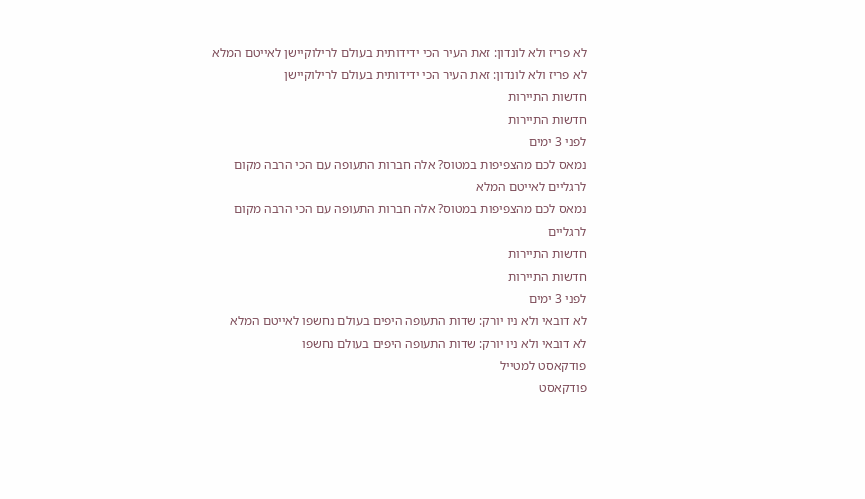לא פריז ולא לונדון: זאת העיר הכי ידידותית בעולם לרילוקיישן לאייטם המלא
לא פריז ולא לונדון: זאת העיר הכי ידידותית בעולם לרילוקיישן
חדשות התיירות
חדשות התיירות
לפני 3 ימים
נמאס לכם מהצפיפות במטוס? אלה חברות התעופה עם הכי הרבה מקום לרגליים לאייטם המלא
נמאס לכם מהצפיפות במטוס? אלה חברות התעופה עם הכי הרבה מקום לרגליים
חדשות התיירות
חדשות התיירות
לפני 3 ימים
לא דובאי ולא ניו יורק: שדות התעופה היפים בעולם נחשפו לאייטם המלא
לא דובאי ולא ניו יורק: שדות התעופה היפים בעולם נחשפו
פודקאסט למטייל
פודקאסט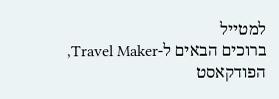למטייל
ברוכים הבאים ל-Travel Maker, הפודקאסט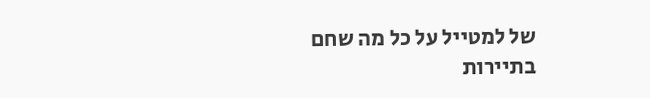של למטייל על כל מה שחם בתיירות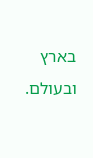בארץ ובעולם.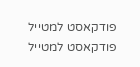פודקאסט למטייל
פודקאסט למטייל